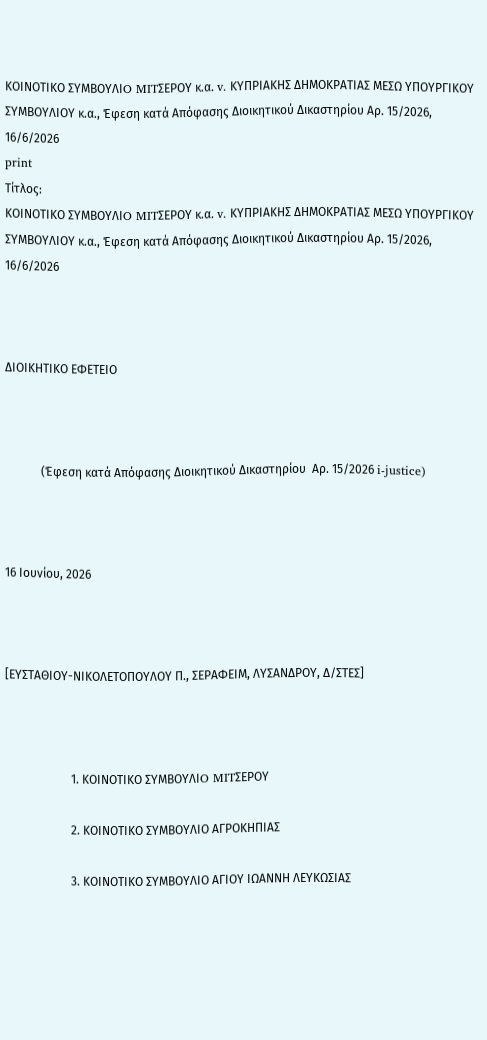ΚΟΙΝΟΤΙΚΟ ΣΥΜΒΟΥΛΙO MITΣΕΡΟΥ κ.α. v. ΚΥΠΡΙΑΚΗΣ ΔΗΜΟΚΡΑΤΙΑΣ ΜΕΣΩ ΥΠΟΥΡΓΙΚΟΥ ΣΥΜΒΟΥΛΙΟΥ κ.α., Έφεση κατά Απόφασης Διοικητικού Δικαστηρίου Αρ. 15/2026, 16/6/2026
print
Τίτλος:
ΚΟΙΝΟΤΙΚΟ ΣΥΜΒΟΥΛΙO MITΣΕΡΟΥ κ.α. v. ΚΥΠΡΙΑΚΗΣ ΔΗΜΟΚΡΑΤΙΑΣ ΜΕΣΩ ΥΠΟΥΡΓΙΚΟΥ ΣΥΜΒΟΥΛΙΟΥ κ.α., Έφεση κατά Απόφασης Διοικητικού Δικαστηρίου Αρ. 15/2026, 16/6/2026



ΔΙΟΙΚΗΤΙΚΟ ΕΦΕΤΕΙΟ



            (Έφεση κατά Απόφασης Διοικητικού Δικαστηρίου  Αρ. 15/2026 i-justice)



16 Ιουνίου, 2026



[ΕΥΣΤΑΘΙΟΥ-ΝΙΚΟΛΕΤΟΠΟΥΛΟΥ Π., ΣΕΡΑΦΕΙΜ, ΛΥΣΑΝΔΡΟΥ, Δ/ΣΤΕΣ]



                      1. ΚΟΙΝΟΤΙΚΟ ΣΥΜΒΟΥΛΙO MITΣΕΡΟΥ

                      2. ΚΟΙΝΟΤΙΚΟ ΣΥΜΒΟΥΛΙΟ ΑΓΡΟΚΗΠΙΑΣ

                      3. ΚΟΙΝΟΤΙΚΟ ΣΥΜΒΟΥΛΙΟ ΑΓΙΟΥ ΙΩΑΝΝΗ ΛΕΥΚΩΣΙΑΣ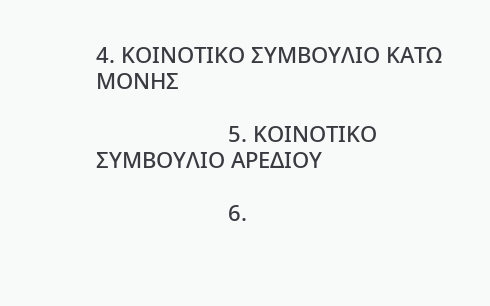4. ΚΟΙΝΟΤΙΚΟ ΣΥΜΒΟΥΛΙΟ ΚΑΤΩ ΜΟΝΗΣ

                      5. ΚΟΙΝΟΤΙΚΟ ΣΥΜΒΟΥΛΙΟ ΑΡΕΔΙΟΥ

                      6.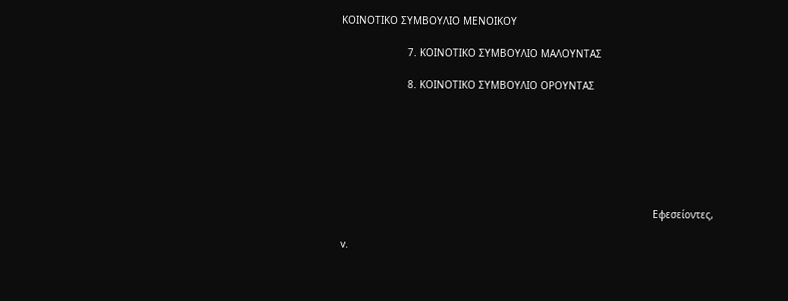ΚΟΙΝΟΤΙΚΟ ΣΥΜΒΟΥΛΙΟ ΜΕΝΟΙΚΟΥ

                      7. ΚΟΙΝΟΤΙΚΟ ΣΥΜΒΟΥΛΙΟ ΜΑΛΟΥΝΤΑΣ

                      8. ΚΟΙΝΟΤΙΚΟ ΣΥΜΒΟΥΛΙΟ ΟΡΟΥΝΤΑΣ







                                                                                                        Εφεσείοντες,

v.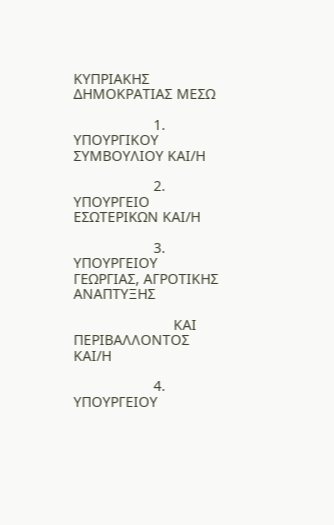ΚΥΠΡΙΑΚΗΣ ΔΗΜΟΚΡΑΤΙΑΣ ΜΕΣΩ

                    1.  ΥΠΟΥΡΓΙΚΟΥ ΣΥΜΒΟΥΛΙΟΥ ΚΑΙ/Η

                    2.  ΥΠΟΥΡΓΕΙΟ ΕΣΩΤΕΡΙΚΩΝ ΚΑΙ/Η

                    3.  ΥΠΟΥΡΓΕΙΟΥ ΓΕΩΡΓΙΑΣ, ΑΓΡΟΤΙΚΗΣ ΑΝΑΠΤΥΞΗΣ

                         ΚΑΙ ΠΕΡΙΒΑΛΛΟΝΤΟΣ ΚΑΙ/Η

                    4. ΥΠΟΥΡΓΕΙΟΥ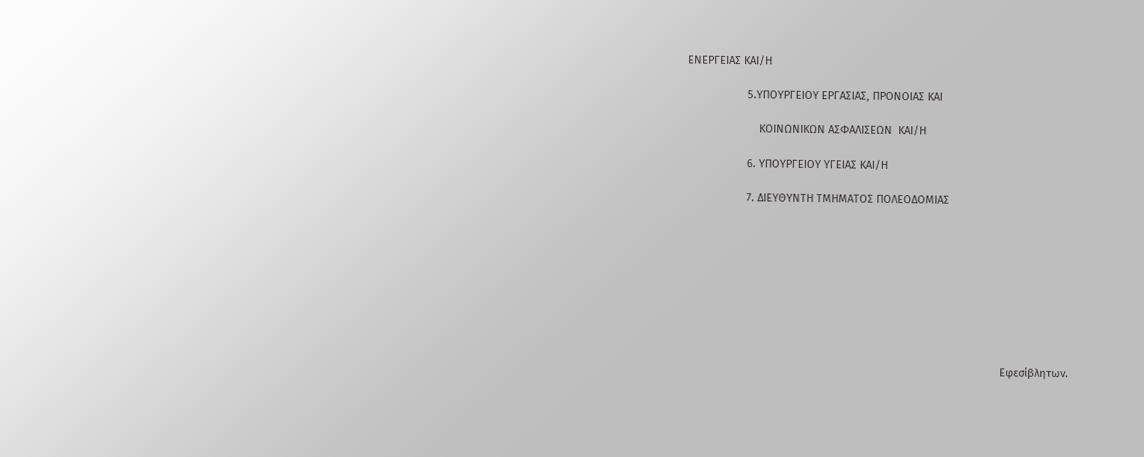ΕΝΕΡΓΕΙΑΣ ΚΑΙ/Η

                    5.ΥΠΟΥΡΓΕΙΟΥ ΕΡΓΑΣΙΑΣ, ΠΡΟΝΟΙΑΣ ΚΑΙ

                        ΚΟΙΝΩΝΙΚΩΝ ΑΣΦΑΛΙΣΕΩΝ  ΚΑΙ/Η

                    6. ΥΠΟΥΡΓΕΙΟΥ ΥΓΕΙΑΣ ΚΑΙ/Η

                    7. ΔΙΕΥΘΥΝΤΗ ΤΜΗΜΑΤΟΣ ΠΟΛΕΟΔΟΜΙΑΣ









                                                                                                         Εφεσίβλητων.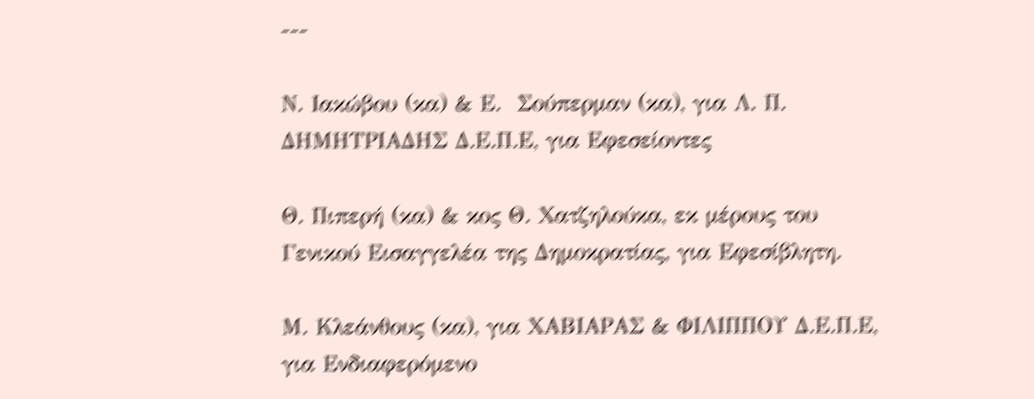---

Ν. Ιακώβου (κα) & Ε.  Σούπερμαν (κα), για Λ. Π. ΔΗΜΗΤΡΙΑΔΗΣ Δ.Ε.Π.Ε, για Εφεσείοντες

Θ. Πιπερή (κα) & κος Θ. Χατζηλούκα, εκ μέρους του Γενικού Εισαγγελέα της Δημοκρατίας, για Εφεσίβλητη.

Μ. Κλεάνθους (κα), για ΧΑΒΙΑΡΑΣ & ΦΙΛΙΠΠΟΥ Δ.Ε.Π.Ε, για Ενδιαφερόμενο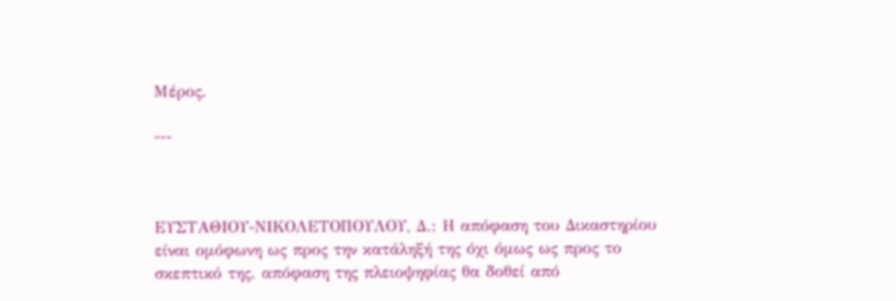Μέρος.

---



ΕΥΣΤΑΘΙΟΥ-ΝΙΚΟΛΕΤΟΠΟΥΛΟΥ, Δ.: Η απόφαση του Δικαστηρίου είναι ομόφωνη ως προς την κατάληξή της όχι όμως ως προς το σκεπτικό της. απόφαση της πλειοψηφίας θα δοθεί από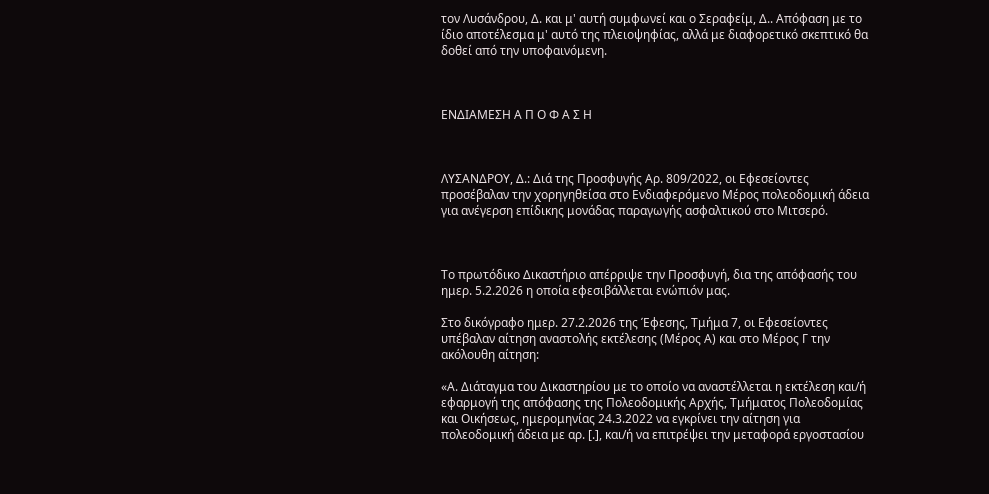τον Λυσάνδρου, Δ. και μ' αυτή συμφωνεί και ο Σεραφείμ, Δ.. Απόφαση με το ίδιο αποτέλεσμα μ' αυτό της πλειοψηφίας, αλλά με διαφορετικό σκεπτικό θα δοθεί από την υποφαινόμενη.



ΕΝΔΙΑΜΕΣΗ Α Π Ο Φ Α Σ Η



ΛΥΣΑΝΔΡΟΥ, Δ.: Διά της Προσφυγής Αρ. 809/2022, οι Εφεσείοντες προσέβαλαν την χορηγηθείσα στο Ενδιαφερόμενο Μέρος πολεοδομική άδεια για ανέγερση επίδικης μονάδας παραγωγής ασφαλτικού στο Μιτσερό.



Το πρωτόδικο Δικαστήριο απέρριψε την Προσφυγή, δια της απόφασής του ημερ. 5.2.2026 η οποία εφεσιβάλλεται ενώπιόν μας.

Στο δικόγραφο ημερ. 27.2.2026 της Έφεσης, Τμήμα 7, οι Εφεσείοντες υπέβαλαν αίτηση αναστολής εκτέλεσης (Μέρος Α) και στο Μέρος Γ την ακόλουθη αίτηση:

«Α. Διάταγμα του Δικαστηρίου με το οποίο να αναστέλλεται η εκτέλεση και/ή εφαρμογή της απόφασης της Πολεοδομικής Αρχής, Τμήματος Πολεοδομίας και Οικήσεως, ημερομηνίας 24.3.2022 να εγκρίνει την αίτηση για πολεοδομική άδεια με αρ. [.], και/ή να επιτρέψει την μεταφορά εργοστασίου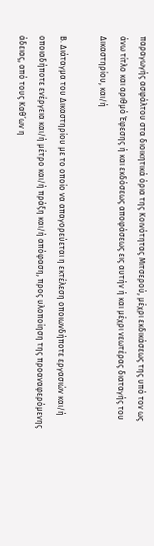παραγωγής ασφάλτου στα διοικητικά όρια της Κοινότητας Μιτσερού, μέχρι εκδικάσεως της υπό τον ως άνω τίτλο και αριθμό Έφεσης ή και εκδόσεως αποφάσεως εις αυτήν ή και μέχρι νεωτέρας διαταγής του Δικαστηρίου, και/ή

Β. Διάταγμα του Δικαστηρίου με το οποίο να απαγορεύεται η εκτέλεση οποιωνδήποτε εργασιών και/ή οποιαδήποτε ενέργεια και/ή μέτρο και/ή πράξη και/ή απόφαση, προς υλοποίηση της προαναφερόμενης άδειας, από τους Καθ’ων η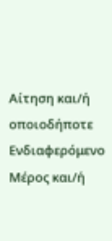Αίτηση και/ή οποιοδήποτε Ενδιαφερόμενο Μέρος και/ή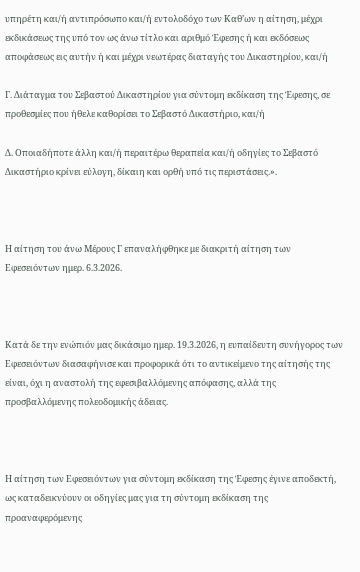υπηρέτη και/ή αντιπρόσωπο και/ή εντολοδόχο των Καθ’ων η αίτηση, μέχρι εκδικάσεως της υπό τον ως άνω τίτλο και αριθμό Έφεσης ή και εκδόσεως αποφάσεως εις αυτήν ή και μέχρι νεωτέρας διαταγής του Δικαστηρίου, και/ή

Γ. Διάταγμα του Σεβαστού Δικαστηρίου για σύντομη εκδίκαση της Έφεσης, σε προθεσμίες που ήθελε καθορίσει το Σεβαστό Δικαστήριο, και/ή

Δ. Οποιαδήποτε άλλη και/ή περαιτέρω θεραπεία και/ή οδηγίες το Σεβαστό Δικαστήριο κρίνει εύλογη, δίκαιη και ορθή υπό τις περιστάσεις.».



Η αίτηση του άνω Μέρους Γ επαναλήφθηκε με διακριτή αίτηση των Εφεσειόντων ημερ. 6.3.2026.



Κατά δε την ενώπιόν μας δικάσιμο ημερ. 19.3.2026, η ευπαίδευτη συνήγορος των Εφεσειόντων διασαφήνισε και προφορικά ότι το αντικείμενο της αίτησής της είναι, όχι η αναστολή της εφεσιβαλλόμενης απόφασης, αλλά της προσβαλλόμενης πολεοδομικής άδειας.



Η αίτηση των Εφεσειόντων για σύντομη εκδίκαση της Έφεσης έγινε αποδεκτή, ως καταδεικνύουν οι οδηγίες μας για τη σύντομη εκδίκαση της προαναφερόμενης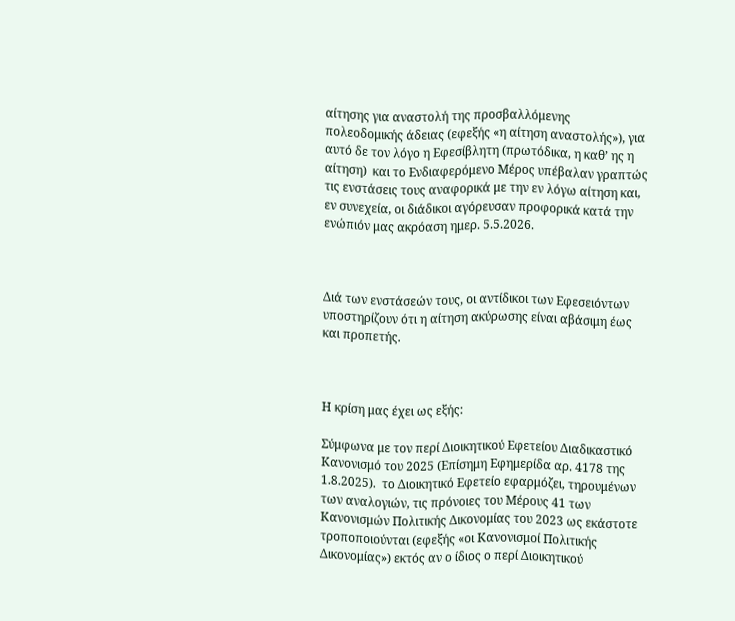αίτησης για αναστολή της προσβαλλόμενης πολεοδομικής άδειας (εφεξής «η αίτηση αναστολής»), για αυτό δε τον λόγο η Εφεσίβλητη (πρωτόδικα, η καθ’ ης η αίτηση)  και το Ενδιαφερόμενο Μέρος υπέβαλαν γραπτώς τις ενστάσεις τους αναφορικά με την εν λόγω αίτηση και, εν συνεχεία, οι διάδικοι αγόρευσαν προφορικά κατά την ενώπιόν μας ακρόαση ημερ. 5.5.2026.



Διά των ενστάσεών τους, οι αντίδικοι των Εφεσειόντων υποστηρίζουν ότι η αίτηση ακύρωσης είναι αβάσιμη έως και προπετής.



Η κρίση μας έχει ως εξής:

Σύμφωνα με τον περί Διοικητικού Εφετείου Διαδικαστικό Κανονισμό του 2025 (Επίσημη Εφημερίδα αρ. 4178 της 1.8.2025).  το Διοικητικό Εφετείο εφαρμόζει, τηρουμένων των αναλογιών, τις πρόνοιες του Μέρους 41 των Κανονισμών Πολιτικής Δικονομίας του 2023 ως εκάστοτε τροποποιούνται (εφεξής «οι Κανονισμοί Πολιτικής Δικονομίας») εκτός αν ο ίδιος ο περί Διοικητικού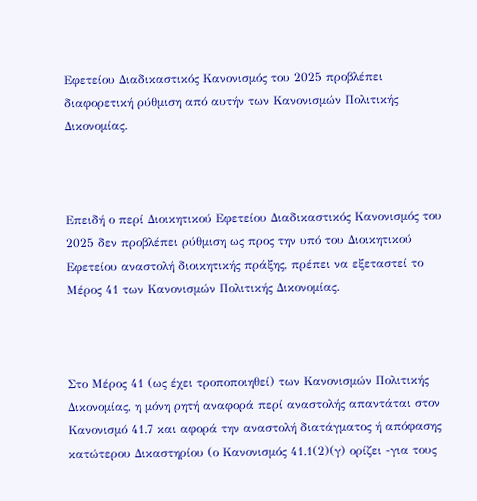Εφετείου Διαδικαστικός Κανονισμός του 2025 προβλέπει διαφορετική ρύθμιση από αυτήν των Κανονισμών Πολιτικής Δικονομίας.



Επειδή ο περί Διοικητικού Εφετείου Διαδικαστικός Κανονισμός του 2025 δεν προβλέπει ρύθμιση ως προς την υπό του Διοικητικού Εφετείου αναστολή διοικητικής πράξης, πρέπει να εξεταστεί το Μέρος 41 των Κανονισμών Πολιτικής Δικονομίας.



Στο Μέρος 41 (ως έχει τροποποιηθεί) των Κανονισμών Πολιτικής Δικονομίας, η μόνη ρητή αναφορά περί αναστολής απαντάται στον Κανονισμό 41.7 και αφορά την αναστολή διατάγματος ή απόφασης κατώτερου Δικαστηρίου (ο Κανονισμός 41.1(2)(γ) ορίζει -για τους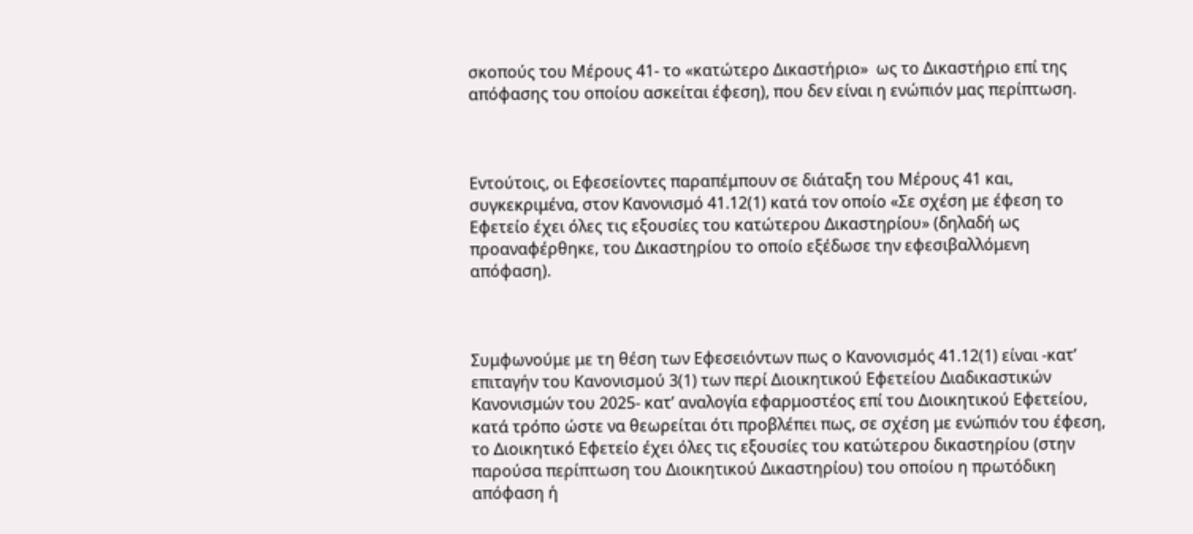σκοπούς του Μέρους 41- το «κατώτερο Δικαστήριο»  ως το Δικαστήριο επί της απόφασης του οποίου ασκείται έφεση), που δεν είναι η ενώπιόν μας περίπτωση.



Εντούτοις, οι Εφεσείοντες παραπέμπουν σε διάταξη του Μέρους 41 και, συγκεκριμένα, στον Κανονισμό 41.12(1) κατά τον οποίο «Σε σχέση με έφεση το Εφετείο έχει όλες τις εξουσίες του κατώτερου Δικαστηρίου» (δηλαδή ως προαναφέρθηκε, του Δικαστηρίου το οποίο εξέδωσε την εφεσιβαλλόμενη απόφαση).



Συμφωνούμε με τη θέση των Εφεσειόντων πως ο Κανονισμός 41.12(1) είναι -κατ’ επιταγήν του Κανονισμού 3(1) των περί Διοικητικού Εφετείου Διαδικαστικών Κανονισμών του 2025- κατ’ αναλογία εφαρμοστέος επί του Διοικητικού Εφετείου, κατά τρόπο ώστε να θεωρείται ότι προβλέπει πως, σε σχέση με ενώπιόν του έφεση, το Διοικητικό Εφετείο έχει όλες τις εξουσίες του κατώτερου δικαστηρίου (στην παρούσα περίπτωση του Διοικητικού Δικαστηρίου) του οποίου η πρωτόδικη απόφαση ή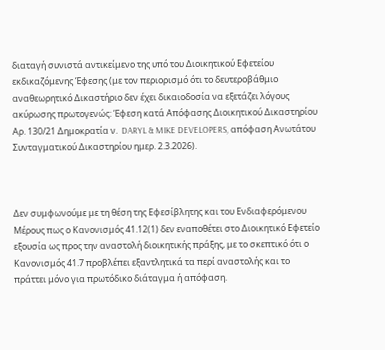διαταγή συνιστά αντικείμενο της υπό του Διοικητικού Εφετείου εκδικαζόμενης Έφεσης (με τον περιορισμό ότι το δευτεροβάθμιο αναθεωρητικό Δικαστήριο δεν έχει δικαιοδοσία να εξετάζει λόγους ακύρωσης πρωτογενώς: Έφεση κατά Απόφασης Διοικητικού Δικαστηρίου Αρ. 130/21 Δημοκρατία ν.  DARYL & MIKE DEVELOPERS, απόφαση Ανωτάτου Συνταγματικού Δικαστηρίου ημερ. 2.3.2026).



Δεν συμφωνούμε με τη θέση της Εφεσίβλητης και του Ενδιαφερόμενου Μέρους πως ο Κανονισμός 41.12(1) δεν εναποθέτει στο Διοικητικό Εφετείο εξουσία ως προς την αναστολή διοικητικής πράξης, με το σκεπτικό ότι ο Κανονισμός 41.7 προβλέπει εξαντλητικά τα περί αναστολής και το πράττει μόνο για πρωτόδικο διάταγμα ή απόφαση.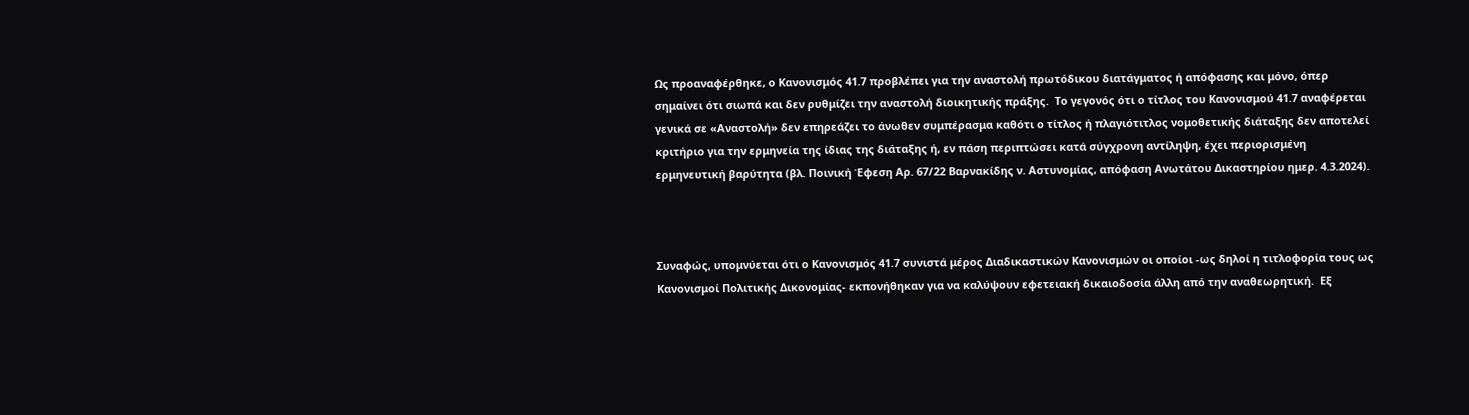Ως προαναφέρθηκε, ο Κανονισμός 41.7 προβλέπει για την αναστολή πρωτόδικου διατάγματος ή απόφασης και μόνο, όπερ σημαίνει ότι σιωπά και δεν ρυθμίζει την αναστολή διοικητικής πράξης.  Το γεγονός ότι ο τίτλος του Κανονισμού 41.7 αναφέρεται γενικά σε «Αναστολή» δεν επηρεάζει το άνωθεν συμπέρασμα καθότι ο τίτλος ή πλαγιότιτλος νομοθετικής διάταξης δεν αποτελεί κριτήριο για την ερμηνεία της ίδιας της διάταξης ή, εν πάση περιπτώσει κατά σύγχρονη αντίληψη, έχει περιορισμένη ερμηνευτική βαρύτητα (βλ. Ποινική Έφεση Αρ. 67/22 Βαρνακίδης ν. Αστυνομίας, απόφαση Ανωτάτου Δικαστηρίου ημερ. 4.3.2024).



Συναφώς, υπομνύεται ότι ο Κανονισμός 41.7 συνιστά μέρος Διαδικαστικών Κανονισμών οι οποίοι -ως δηλοί η τιτλοφορία τους ως Κανονισμοί Πολιτικής Δικονομίας- εκπονήθηκαν για να καλύψουν εφετειακή δικαιοδοσία άλλη από την αναθεωρητική.  Εξ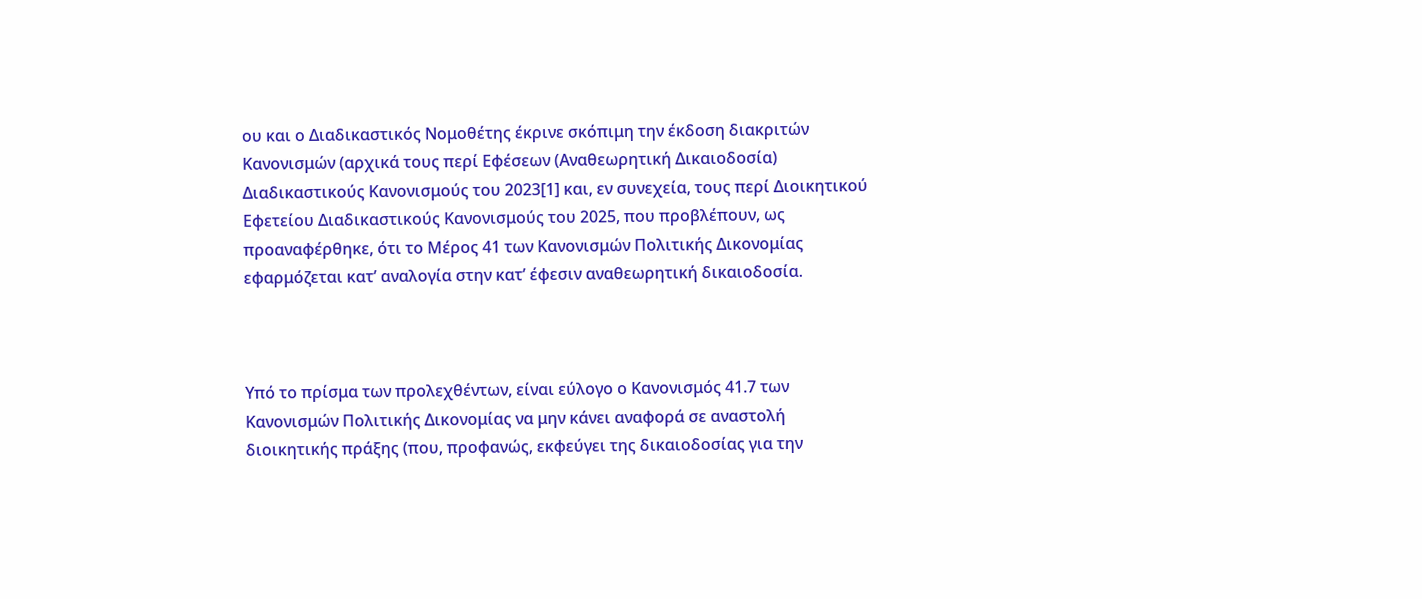ου και ο Διαδικαστικός Νομοθέτης έκρινε σκόπιμη την έκδοση διακριτών Κανονισμών (αρχικά τους περί Εφέσεων (Αναθεωρητική Δικαιοδοσία) Διαδικαστικούς Κανονισμούς του 2023[1] και, εν συνεχεία, τους περί Διοικητικού Εφετείου Διαδικαστικούς Κανονισμούς του 2025, που προβλέπουν, ως προαναφέρθηκε, ότι το Μέρος 41 των Κανονισμών Πολιτικής Δικονομίας εφαρμόζεται κατ’ αναλογία στην κατ’ έφεσιν αναθεωρητική δικαιοδοσία.



Υπό το πρίσμα των προλεχθέντων, είναι εύλογο ο Κανονισμός 41.7 των Κανονισμών Πολιτικής Δικονομίας να μην κάνει αναφορά σε αναστολή διοικητικής πράξης (που, προφανώς, εκφεύγει της δικαιοδοσίας για την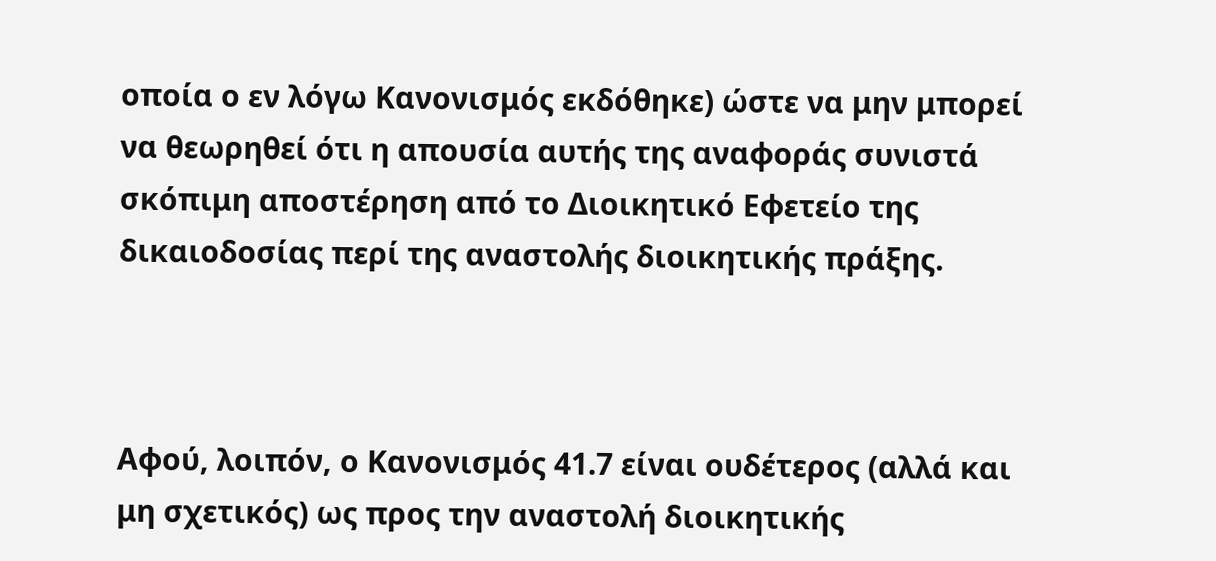οποία ο εν λόγω Κανονισμός εκδόθηκε) ώστε να μην μπορεί να θεωρηθεί ότι η απουσία αυτής της αναφοράς συνιστά σκόπιμη αποστέρηση από το Διοικητικό Εφετείο της δικαιοδοσίας περί της αναστολής διοικητικής πράξης.



Αφού, λοιπόν, ο Κανονισμός 41.7 είναι ουδέτερος (αλλά και μη σχετικός) ως προς την αναστολή διοικητικής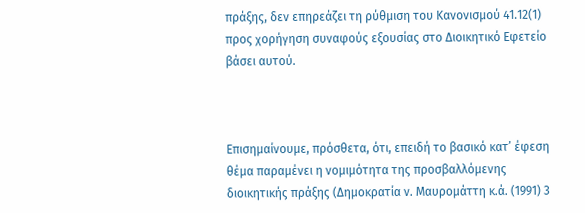πράξης, δεν επηρεάζει τη ρύθμιση του Κανονισμού 41.12(1) προς χορήγηση συναφούς εξουσίας στο Διοικητικό Εφετείο βάσει αυτού.



Επισημαίνουμε, πρόσθετα, ότι, επειδή το βασικό κατ’ έφεση θέμα παραμένει η νομιμότητα της προσβαλλόμενης διοικητικής πράξης (Δημοκρατία ν. Μαυρομάττη κ.ά. (1991) 3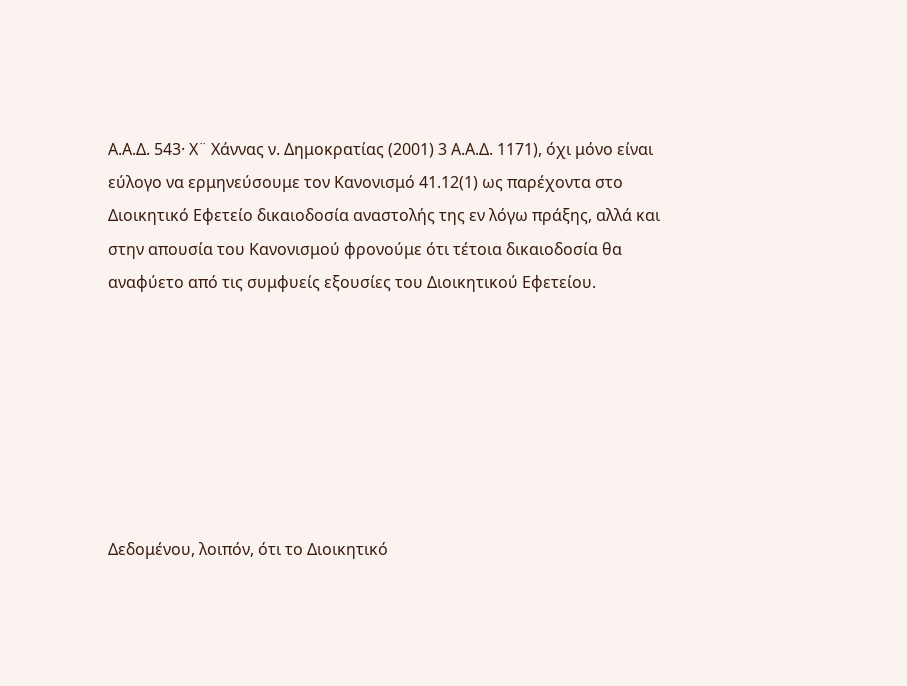Α.Α.Δ. 543· Χ¨ Χάννας ν. Δημοκρατίας (2001) 3 Α.Α.Δ. 1171), όχι μόνο είναι εύλογο να ερμηνεύσουμε τον Κανονισμό 41.12(1) ως παρέχοντα στο Διοικητικό Εφετείο δικαιοδοσία αναστολής της εν λόγω πράξης, αλλά και στην απουσία του Κανονισμού φρονούμε ότι τέτοια δικαιοδοσία θα αναφύετο από τις συμφυείς εξουσίες του Διοικητικού Εφετείου.







Δεδομένου, λοιπόν, ότι το Διοικητικό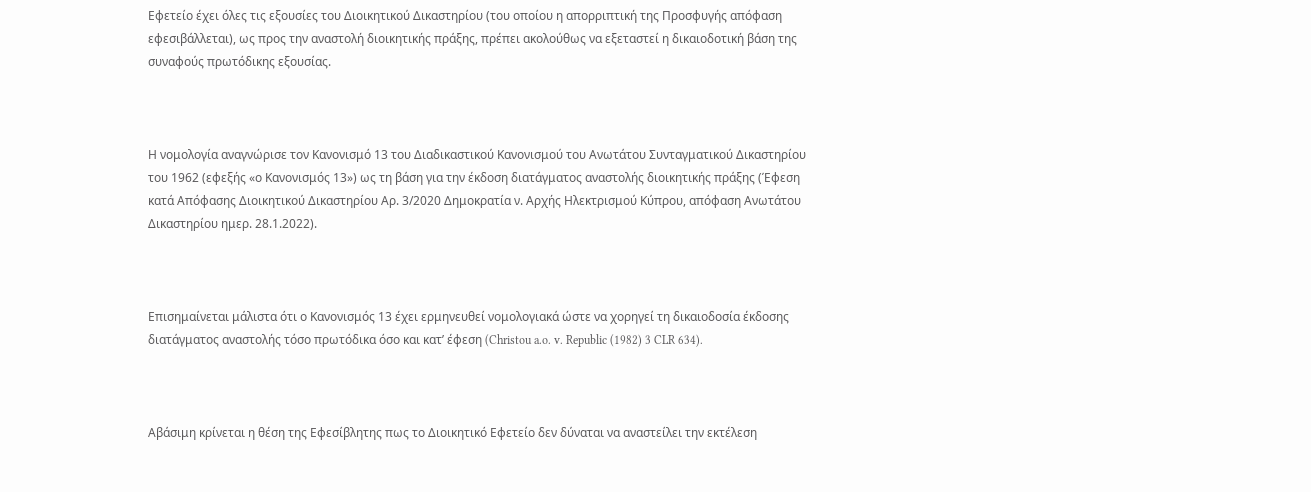Εφετείο έχει όλες τις εξουσίες του Διοικητικού Δικαστηρίου (του οποίου η απορριπτική της Προσφυγής απόφαση εφεσιβάλλεται), ως προς την αναστολή διοικητικής πράξης, πρέπει ακολούθως να εξεταστεί η δικαιοδοτική βάση της συναφούς πρωτόδικης εξουσίας.



Η νομολογία αναγνώρισε τον Κανονισμό 13 του Διαδικαστικού Κανονισμού του Ανωτάτου Συνταγματικού Δικαστηρίου του 1962 (εφεξής «ο Κανονισμός 13») ως τη βάση για την έκδοση διατάγματος αναστολής διοικητικής πράξης (Έφεση κατά Απόφασης Διοικητικού Δικαστηρίου Αρ. 3/2020 Δημοκρατία ν. Αρχής Ηλεκτρισμού Κύπρου, απόφαση Ανωτάτου Δικαστηρίου ημερ. 28.1.2022).



Επισημαίνεται μάλιστα ότι ο Κανονισμός 13 έχει ερμηνευθεί νομολογιακά ώστε να χορηγεί τη δικαιοδοσία έκδοσης διατάγματος αναστολής τόσο πρωτόδικα όσο και κατ’ έφεση (Christou a.o. v. Republic (1982) 3 CLR 634).



Αβάσιμη κρίνεται η θέση της Εφεσίβλητης πως το Διοικητικό Εφετείο δεν δύναται να αναστείλει την εκτέλεση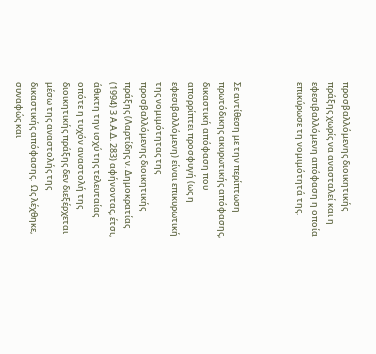προσβαλλόμενης διοικητικής πράξης χωρίς να ανασταλεί και η εφεσιβαλλόμενη απόφαση η οποία επικύρωσε τη νομιμότητά της.



Σε αντίθεση με την περίπτωση πρωτόδικης ακυρωτικής απόφασης, δικαστική απόφαση που απορρίπτει προσφυγή (ως η εφεσιβαλλόμενη) είναι επικυρωτική της νομιμότητας της προσβαλλόμενης διοικητικής πράξης (Λαρτίδης ν. Δημοκρατίας (1994) 3 Α.Α.Δ. 283) αφήνοντας, έτσι, άθικτη την ισχύ της τελευταίας οπότε η τυχόν αναστολή της διοικητικής πράξης δεν διεξέρχεται μέσω της αναστολής της δικαστικής απόφασης.  Ως λέχθηκε, συναφώς και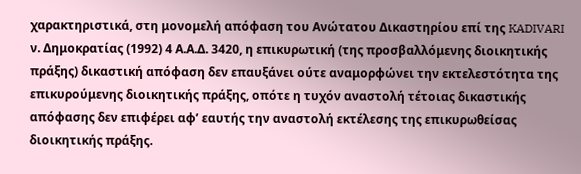χαρακτηριστικά, στη μονομελή απόφαση του Ανώτατου Δικαστηρίου επί της KADIVARI ν. Δημοκρατίας (1992) 4 Α.Α.Δ. 3420, η επικυρωτική (της προσβαλλόμενης διοικητικής πράξης) δικαστική απόφαση δεν επαυξάνει ούτε αναμορφώνει την εκτελεστότητα της επικυρούμενης διοικητικής πράξης, οπότε η τυχόν αναστολή τέτοιας δικαστικής απόφασης δεν επιφέρει αφ’ εαυτής την αναστολή εκτέλεσης της επικυρωθείσας διοικητικής πράξης.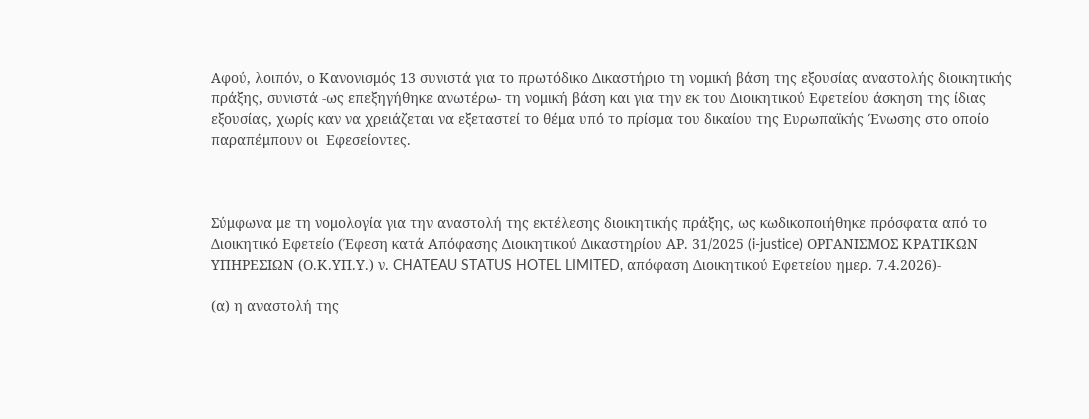Aφού, λοιπόν, ο Κανονισμός 13 συνιστά για το πρωτόδικο Δικαστήριο τη νομική βάση της εξουσίας αναστολής διοικητικής πράξης, συνιστά -ως επεξηγήθηκε ανωτέρω- τη νομική βάση και για την εκ του Διοικητικού Εφετείου άσκηση της ίδιας εξουσίας, χωρίς καν να χρειάζεται να εξεταστεί το θέμα υπό το πρίσμα του δικαίου της Ευρωπαϊκής Ένωσης στο οποίο παραπέμπουν οι  Εφεσείοντες.



Σύμφωνα με τη νομολογία για την αναστολή της εκτέλεσης διοικητικής πράξης, ως κωδικοποιήθηκε πρόσφατα από το Διοικητικό Εφετείο (Έφεση κατά Απόφασης Διοικητικού Δικαστηρίου ΑΡ. 31/2025 (i-justice) ΟΡΓΑΝΙΣΜΟΣ ΚΡΑΤΙΚΩΝ ΥΠΗΡΕΣΙΩΝ (Ο.Κ.ΥΠ.Υ.) ν. CHATEAU STATUS HOTEL LIMITED, απόφαση Διοικητικού Εφετείου ημερ. 7.4.2026)-

(α) η αναστολή της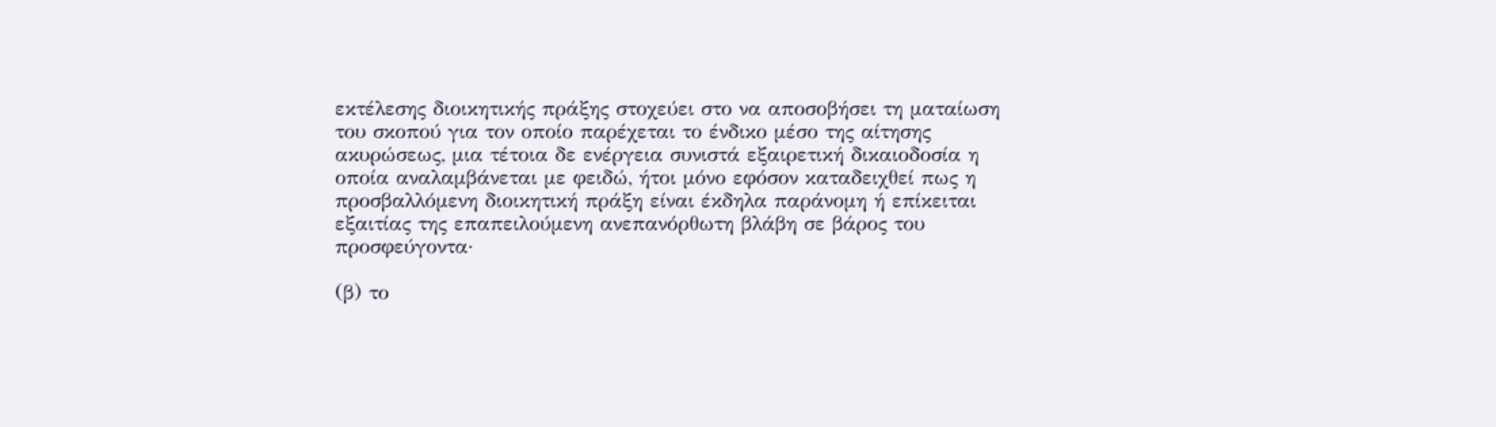εκτέλεσης διοικητικής πράξης στοχεύει στο να αποσοβήσει τη ματαίωση του σκοπού για τον οποίο παρέχεται το ένδικο μέσο της αίτησης ακυρώσεως, μια τέτοια δε ενέργεια συνιστά εξαιρετική δικαιοδοσία η οποία αναλαμβάνεται με φειδώ, ήτοι μόνο εφόσον καταδειχθεί πως η προσβαλλόμενη διοικητική πράξη είναι έκδηλα παράνομη ή επίκειται εξαιτίας της επαπειλούμενη ανεπανόρθωτη βλάβη σε βάρος του προσφεύγοντα·

(β) το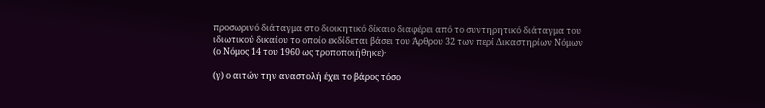προσωρινό διάταγμα στο διοικητικό δίκαιο διαφέρει από το συντηρητικό διάταγμα του ιδιωτικού δικαίου το οποίο εκδίδεται βάσει του Άρθρου 32 των περί Δικαστηρίων Νόμων (ο Νόμος 14 του 1960 ως τροποποιήθηκε)·

(γ) ο αιτών την αναστολή έχει το βάρος τόσο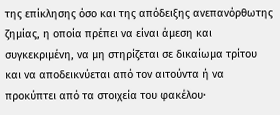της επίκλησης όσο και της απόδειξης ανεπανόρθωτης ζημίας, η οποία πρέπει να είναι άμεση και συγκεκριμένη, να μη στηρίζεται σε δικαίωμα τρίτου και να αποδεικνύεται από τον αιτούντα ή να προκύπτει από τα στοιχεία του φακέλου·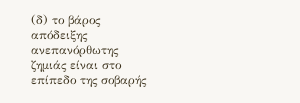(δ) το βάρος απόδειξης ανεπανόρθωτης ζημιάς είναι στο επίπεδο της σοβαρής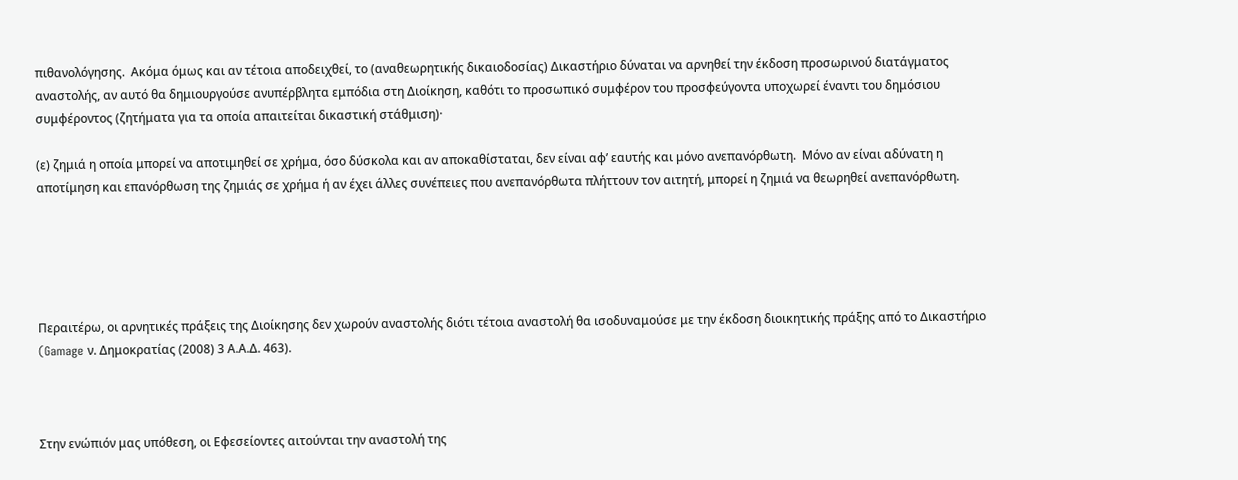πιθανολόγησης.  Ακόμα όμως και αν τέτοια αποδειχθεί, το (αναθεωρητικής δικαιοδοσίας) Δικαστήριο δύναται να αρνηθεί την έκδοση προσωρινού διατάγματος αναστολής, αν αυτό θα δημιουργούσε ανυπέρβλητα εμπόδια στη Διοίκηση, καθότι το προσωπικό συμφέρον του προσφεύγοντα υποχωρεί έναντι του δημόσιου συμφέροντος (ζητήματα για τα οποία απαιτείται δικαστική στάθμιση)·

(ε) ζημιά η οποία μπορεί να αποτιμηθεί σε χρήμα, όσο δύσκολα και αν αποκαθίσταται, δεν είναι αφ’ εαυτής και μόνο ανεπανόρθωτη.  Μόνο αν είναι αδύνατη η αποτίμηση και επανόρθωση της ζημιάς σε χρήμα ή αν έχει άλλες συνέπειες που ανεπανόρθωτα πλήττουν τον αιτητή, μπορεί η ζημιά να θεωρηθεί ανεπανόρθωτη.





Περαιτέρω, οι αρνητικές πράξεις της Διοίκησης δεν χωρούν αναστολής διότι τέτοια αναστολή θα ισοδυναμούσε με την έκδοση διοικητικής πράξης από το Δικαστήριο (Gamage ν. Δημοκρατίας (2008) 3 Α.Α.Δ. 463).



Στην ενώπιόν μας υπόθεση, οι Εφεσείοντες αιτούνται την αναστολή της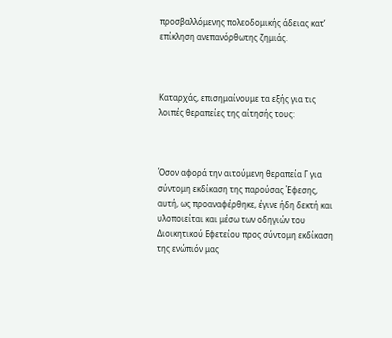προσβαλλόμενης πολεοδομικής άδειας κατ’ επίκληση ανεπανόρθωτης ζημιάς.



Καταρχάς, επισημαίνουμε τα εξής για τις λοιπές θεραπείες της αίτησής τους:



Όσον αφορά την αιτούμενη θεραπεία Γ για σύντομη εκδίκαση της παρούσας Έφεσης, αυτή, ως προαναφέρθηκε, έγινε ήδη δεκτή και υλοποιείται και μέσω των οδηγιών του Διοικητικού Εφετείου προς σύντομη εκδίκαση της ενώπιόν μας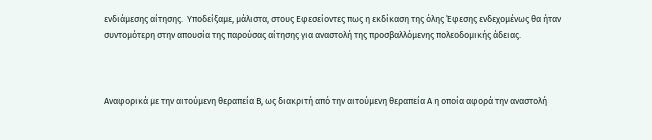ενδιάμεσης αίτησης.  Υποδείξαμε, μάλιστα, στους Εφεσείοντες πως η εκδίκαση της όλης Έφεσης ενδεχομένως θα ήταν συντομότερη στην απουσία της παρούσας αίτησης για αναστολή της προσβαλλόμενης πολεοδομικής άδειας.



Αναφορικά με την αιτούμενη θεραπεία Β, ως διακριτή από την αιτούμενη θεραπεία Α η οποία αφορά την αναστολή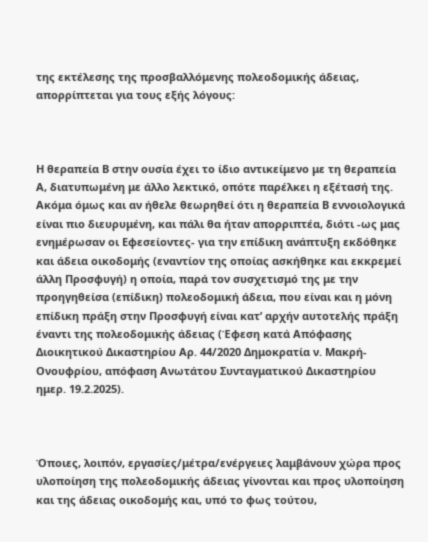της εκτέλεσης της προσβαλλόμενης πολεοδομικής άδειας, απορρίπτεται για τους εξής λόγους:



Η θεραπεία Β στην ουσία έχει το ίδιο αντικείμενο με τη θεραπεία Α, διατυπωμένη με άλλο λεκτικό, οπότε παρέλκει η εξέτασή της.  Ακόμα όμως και αν ήθελε θεωρηθεί ότι η θεραπεία Β εννοιολογικά είναι πιο διευρυμένη, και πάλι θα ήταν απορριπτέα, διότι -ως μας ενημέρωσαν οι Εφεσείοντες- για την επίδικη ανάπτυξη εκδόθηκε και άδεια οικοδομής (εναντίον της οποίας ασκήθηκε και εκκρεμεί άλλη Προσφυγή) η οποία, παρά τον συσχετισμό της με την προηγηθείσα (επίδικη) πολεοδομική άδεια, που είναι και η μόνη επίδικη πράξη στην Προσφυγή είναι κατ’ αρχήν αυτοτελής πράξη έναντι της πολεοδομικής άδειας (Έφεση κατά Απόφασης Διοικητικού Δικαστηρίου Αρ. 44/2020 Δημοκρατία ν. Μακρή-Ονουφρίου, απόφαση Ανωτάτου Συνταγματικού Δικαστηρίου ημερ. 19.2.2025).



Όποιες, λοιπόν, εργασίες/μέτρα/ενέργειες λαμβάνουν χώρα προς υλοποίηση της πολεοδομικής άδειας γίνονται και προς υλοποίηση και της άδειας οικοδομής και, υπό το φως τούτου,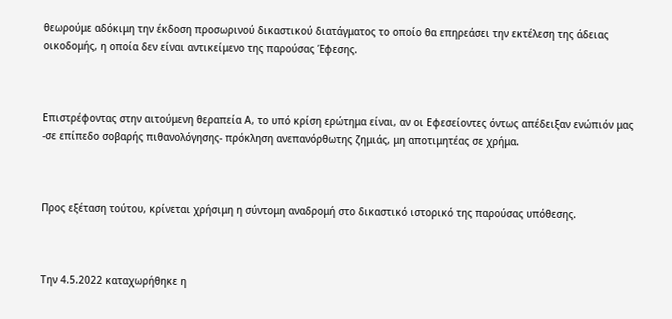θεωρούμε αδόκιμη την έκδοση προσωρινού δικαστικού διατάγματος το οποίο θα επηρεάσει την εκτέλεση της άδειας οικοδομής, η οποία δεν είναι αντικείμενο της παρούσας Έφεσης.



Επιστρέφοντας στην αιτούμενη θεραπεία Α, το υπό κρίση ερώτημα είναι, αν οι Εφεσείοντες όντως απέδειξαν ενώπιόν μας -σε επίπεδο σοβαρής πιθανολόγησης- πρόκληση ανεπανόρθωτης ζημιάς, μη αποτιμητέας σε χρήμα.



Προς εξέταση τούτου, κρίνεται χρήσιμη η σύντομη αναδρομή στο δικαστικό ιστορικό της παρούσας υπόθεσης.



Την 4.5.2022 καταχωρήθηκε η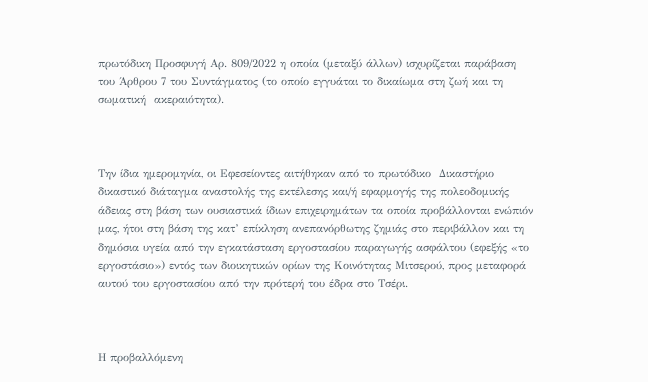πρωτόδικη Προσφυγή Αρ. 809/2022 η οποία (μεταξύ άλλων) ισχυρίζεται παράβαση του Άρθρου 7 του Συντάγματος (το οποίο εγγυάται το δικαίωμα στη ζωή και τη σωματική  ακεραιότητα).



Την ίδια ημερομηνία, οι Εφεσείοντες αιτήθηκαν από το πρωτόδικο  Δικαστήριο δικαστικό διάταγμα αναστολής της εκτέλεσης και/ή εφαρμογής της πολεοδομικής άδειας στη βάση των ουσιαστικά ίδιων επιχειρημάτων τα οποία προβάλλονται ενώπιόν μας, ήτοι στη βάση της κατ’ επίκληση ανεπανόρθωτης ζημιάς στο περιβάλλον και τη δημόσια υγεία από την εγκατάσταση εργοστασίου παραγωγής ασφάλτου (εφεξής «το εργοστάσιο») εντός των διοικητικών ορίων της Κοινότητας Μιτσερού, προς μεταφορά αυτού του εργοστασίου από την πρότερή του έδρα στο Τσέρι.



Η προβαλλόμενη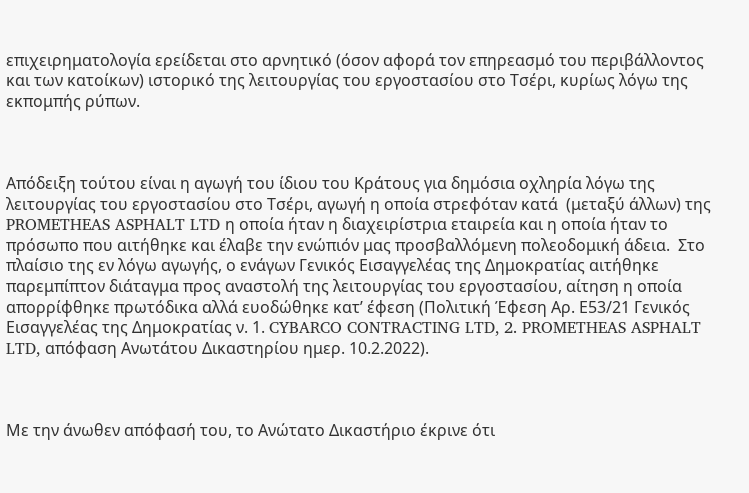επιχειρηματολογία ερείδεται στο αρνητικό (όσον αφορά τον επηρεασμό του περιβάλλοντος και των κατοίκων) ιστορικό της λειτουργίας του εργοστασίου στο Τσέρι, κυρίως λόγω της εκπομπής ρύπων.



Απόδειξη τούτου είναι η αγωγή του ίδιου του Κράτους για δημόσια οχληρία λόγω της λειτουργίας του εργοστασίου στο Τσέρι, αγωγή η οποία στρεφόταν κατά  (μεταξύ άλλων) της PROMETHEAS ASPHALT LTD η οποία ήταν η διαχειρίστρια εταιρεία και η οποία ήταν το πρόσωπο που αιτήθηκε και έλαβε την ενώπιόν μας προσβαλλόμενη πολεοδομική άδεια.  Στο πλαίσιο της εν λόγω αγωγής, ο ενάγων Γενικός Εισαγγελέας της Δημοκρατίας αιτήθηκε παρεμπίπτον διάταγμα προς αναστολή της λειτουργίας του εργοστασίου, αίτηση η οποία απορρίφθηκε πρωτόδικα αλλά ευοδώθηκε κατ’ έφεση (Πολιτική Έφεση Αρ. Ε53/21 Γενικός Εισαγγελέας της Δημοκρατίας ν. 1. CYBARCO CONTRACTING LTD, 2. PROMETHEAS ASPHALT LTD, απόφαση Ανωτάτου Δικαστηρίου ημερ. 10.2.2022).



Με την άνωθεν απόφασή του, το Ανώτατο Δικαστήριο έκρινε ότι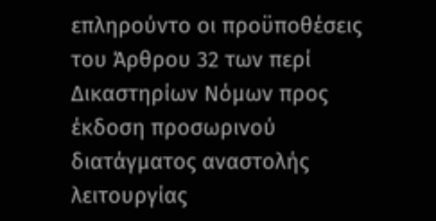επληρούντο οι προϋποθέσεις του Άρθρου 32 των περί Δικαστηρίων Νόμων προς έκδοση προσωρινού διατάγματος αναστολής  λειτουργίας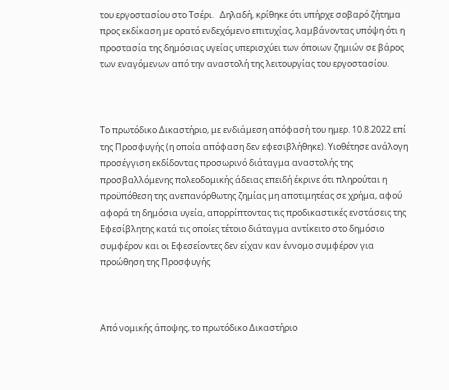του εργοστασίου στο Τσέρι.   Δηλαδή, κρίθηκε ότι υπήρχε σοβαρό ζήτημα προς εκδίκαση με ορατό ενδεχόμενο επιτυχίας, λαμβάνοντας υπόψη ότι η προστασία της δημόσιας υγείας υπερισχύει των όποιων ζημιών σε βάρος των εναγόμενων από την αναστολή της λειτουργίας του εργοστασίου.



Το πρωτόδικο Δικαστήριο, με ενδιάμεση απόφασή του ημερ. 10.8.2022 επί της Προσφυγής (η οποία απόφαση δεν εφεσιβλήθηκε). Υιοθέτησε ανάλογη προσέγγιση εκδίδοντας προσωρινό διάταγμα αναστολής της προσβαλλόμενης πολεοδομικής άδειας επειδή έκρινε ότι πληρούται η προϋπόθεση της ανεπανόρθωτης ζημίας μη αποτιμητέας σε χρήμα, αφού αφορά τη δημόσια υγεία, απορρίπτοντας τις προδικαστικές ενστάσεις της Εφεσίβλητης κατά τις οποίες τέτοιο διάταγμα αντίκειτο στο δημόσιο συμφέρον και οι Εφεσείοντες δεν είχαν καν έννομο συμφέρον για προώθηση της Προσφυγής



Από νομικής άποψης, το πρωτόδικο Δικαστήριο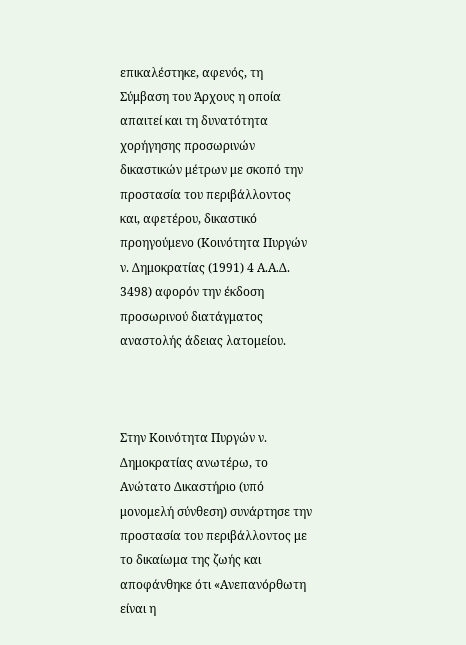επικαλέστηκε, αφενός, τη Σύμβαση του Άρχους η οποία απαιτεί και τη δυνατότητα χορήγησης προσωρινών δικαστικών μέτρων με σκοπό την προστασία του περιβάλλοντος και, αφετέρου, δικαστικό προηγούμενο (Κοινότητα Πυργών ν. Δημοκρατίας (1991) 4 Α.Α.Δ. 3498) αφορόν την έκδοση προσωρινού διατάγματος αναστολής άδειας λατομείου.



Στην Κοινότητα Πυργών ν. Δημοκρατίας ανωτέρω, το Ανώτατο Δικαστήριο (υπό μονομελή σύνθεση) συνάρτησε την προστασία του περιβάλλοντος με το δικαίωμα της ζωής και αποφάνθηκε ότι «Ανεπανόρθωτη είναι η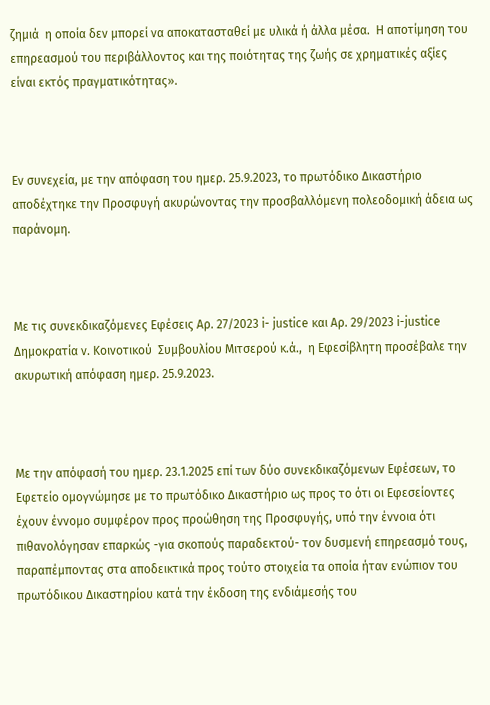ζημιά  η οποία δεν μπορεί να αποκατασταθεί με υλικά ή άλλα μέσα.  Η αποτίμηση του επηρεασμού του περιβάλλοντος και της ποιότητας της ζωής σε χρηματικές αξίες είναι εκτός πραγματικότητας».



Εν συνεχεία, με την απόφαση του ημερ. 25.9.2023, το πρωτόδικο Δικαστήριο αποδέχτηκε την Προσφυγή ακυρώνοντας την προσβαλλόμενη πολεοδομική άδεια ως παράνομη.



Με τις συνεκδικαζόμενες Εφέσεις Αρ. 27/2023 i- justice και Αρ. 29/2023 i-justice Δημοκρατία ν. Κοινοτικού  Συμβουλίου Μιτσερού κ.ά.,  η Εφεσίβλητη προσέβαλε την ακυρωτική απόφαση ημερ. 25.9.2023.



Με την απόφασή του ημερ. 23.1.2025 επί των δύο συνεκδικαζόμενων Εφέσεων, το Εφετείο ομογνώμησε με το πρωτόδικο Δικαστήριο ως προς το ότι οι Εφεσείοντες έχουν έννομο συμφέρον προς προώθηση της Προσφυγής, υπό την έννοια ότι πιθανολόγησαν επαρκώς -για σκοπούς παραδεκτού- τον δυσμενή επηρεασμό τoυς, παραπέμποντας στα αποδεικτικά προς τούτο στοιχεία τα οποία ήταν ενώπιον του πρωτόδικου Δικαστηρίου κατά την έκδοση της ενδιάμεσής του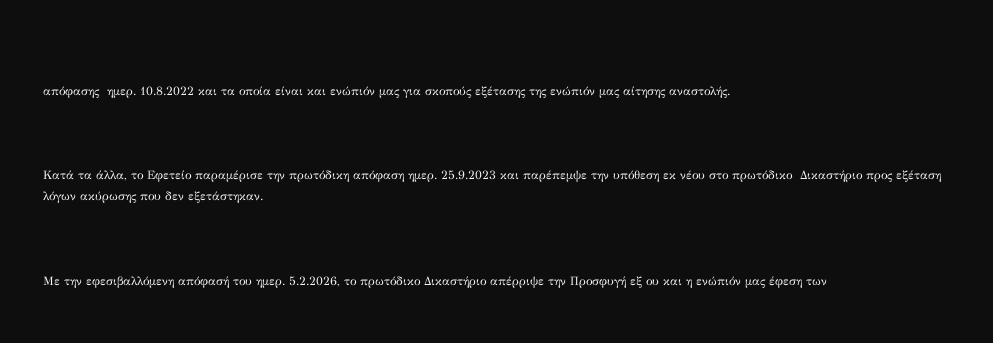απόφασης  ημερ. 10.8.2022 και τα οποία είναι και ενώπιόν μας για σκοπούς εξέτασης της ενώπιόν μας αίτησης αναστολής.



Κατά τα άλλα, το Εφετείο παραμέρισε την πρωτόδικη απόφαση ημερ. 25.9.2023 και παρέπεμψε την υπόθεση εκ νέου στο πρωτόδικο  Δικαστήριο προς εξέταση λόγων ακύρωσης που δεν εξετάστηκαν.



Με την εφεσιβαλλόμενη απόφασή του ημερ. 5.2.2026, το πρωτόδικο Δικαστήριο απέρριψε την Προσφυγή εξ ου και η ενώπιόν μας έφεση των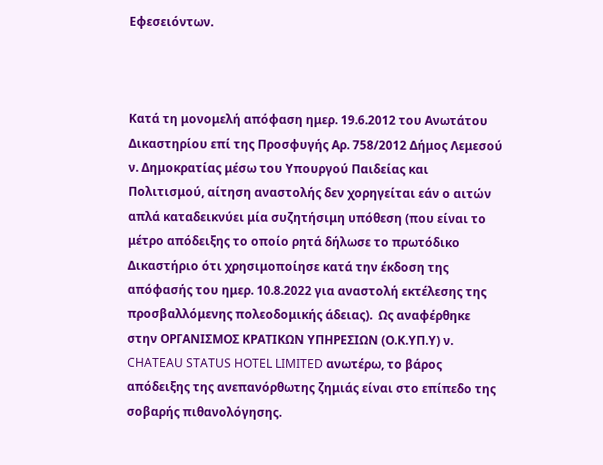Εφεσειόντων.



Κατά τη μονομελή απόφαση ημερ. 19.6.2012 του Ανωτάτου Δικαστηρίου επί της Προσφυγής Αρ. 758/2012 Δήμος Λεμεσού ν. Δημοκρατίας μέσω του Υπουργού Παιδείας και Πολιτισμού, αίτηση αναστολής δεν χορηγείται εάν ο αιτών απλά καταδεικνύει μία συζητήσιμη υπόθεση (που είναι το μέτρο απόδειξης το οποίο ρητά δήλωσε το πρωτόδικο Δικαστήριο ότι χρησιμοποίησε κατά την έκδοση της απόφασής του ημερ. 10.8.2022 για αναστολή εκτέλεσης της προσβαλλόμενης πολεοδομικής άδειας).  Ως αναφέρθηκε στην ΟΡΓΑΝΙΣΜΟΣ ΚΡΑΤΙΚΩΝ ΥΠΗΡΕΣΙΩΝ (Ο.Κ.ΥΠ.Υ) ν. CHATEAU STATUS HOTEL LIMITED ανωτέρω, το βάρος απόδειξης της ανεπανόρθωτης ζημιάς είναι στο επίπεδο της σοβαρής πιθανολόγησης.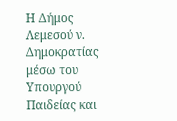Η Δήμος Λεμεσού ν. Δημοκρατίας μέσω του Υπουργού Παιδείας και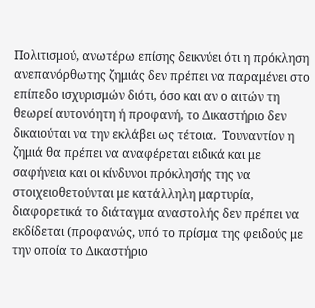Πολιτισμού, ανωτέρω επίσης δεικνύει ότι η πρόκληση ανεπανόρθωτης ζημιάς δεν πρέπει να παραμένει στο επίπεδο ισχυρισμών διότι, όσο και αν ο αιτών τη θεωρεί αυτονόητη ή προφανή, το Δικαστήριο δεν δικαιούται να την εκλάβει ως τέτοια.  Τουναντίον η ζημιά θα πρέπει να αναφέρεται ειδικά και με σαφήνεια και οι κίνδυνοι πρόκλησής της να στοιχειοθετούνται με κατάλληλη μαρτυρία, διαφορετικά το διάταγμα αναστολής δεν πρέπει να εκδίδεται (προφανώς, υπό το πρίσμα της φειδούς με την οποία το Δικαστήριο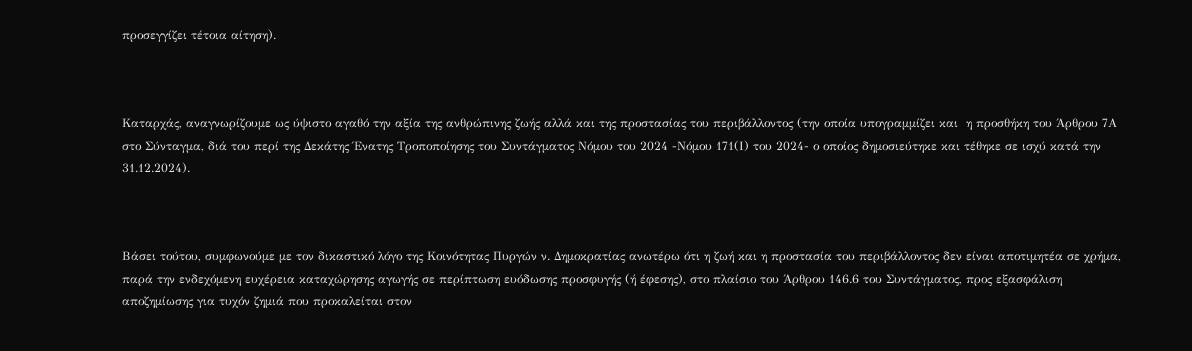προσεγγίζει τέτοια αίτηση).



Καταρχάς, αναγνωρίζουμε ως ύψιστο αγαθό την αξία της ανθρώπινης ζωής αλλά και της προστασίας του περιβάλλοντος (την οποία υπογραμμίζει και  η προσθήκη του Άρθρου 7Α στο Σύνταγμα, διά του περί της Δεκάτης Ένατης Τροποποίησης του Συντάγματος Νόμου του 2024 -Νόμου 171(Ι) του 2024- ο οποίος δημοσιεύτηκε και τέθηκε σε ισχύ κατά την 31.12.2024).



Βάσει τούτου, συμφωνούμε με τον δικαστικό λόγο της Κοινότητας Πυργών ν. Δημοκρατίας ανωτέρω ότι η ζωή και η προστασία του περιβάλλοντος δεν είναι αποτιμητέα σε χρήμα, παρά την ενδεχόμενη ευχέρεια καταχώρησης αγωγής σε περίπτωση ευόδωσης προσφυγής (ή έφεσης), στο πλαίσιο του Άρθρου 146.6 του Συντάγματος, προς εξασφάλιση αποζημίωσης για τυχόν ζημιά που προκαλείται στον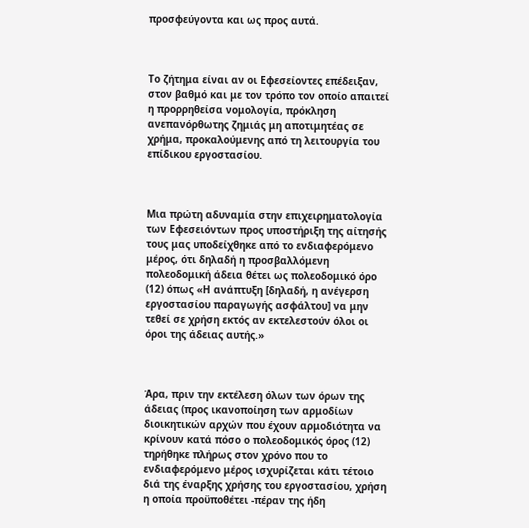προσφεύγοντα και ως προς αυτά.



Το ζήτημα είναι αν οι Εφεσείοντες επέδειξαν, στον βαθμό και με τον τρόπο τον οποίο απαιτεί η προρρηθείσα νομολογία, πρόκληση ανεπανόρθωτης ζημιάς μη αποτιμητέας σε χρήμα, προκαλούμενης από τη λειτουργία του επίδικου εργοστασίου.



Μια πρώτη αδυναμία στην επιχειρηματολογία των Εφεσειόντων προς υποστήριξη της αίτησής τους μας υποδείχθηκε από το ενδιαφερόμενο μέρος, ότι δηλαδή η προσβαλλόμενη πολεοδομική άδεια θέτει ως πολεοδομικό όρο (12) όπως «Η ανάπτυξη [δηλαδή, η ανέγερση εργοστασίου παραγωγής ασφάλτου] να μην τεθεί σε χρήση εκτός αν εκτελεστούν όλοι οι όροι της άδειας αυτής.»



Άρα, πριν την εκτέλεση όλων των όρων της άδειας (προς ικανοποίηση των αρμοδίων διοικητικών αρχών που έχουν αρμοδιότητα να κρίνουν κατά πόσο ο πολεοδομικός όρος (12) τηρήθηκε πλήρως στον χρόνο που το ενδιαφερόμενο μέρος ισχυρίζεται κάτι τέτοιο διά της έναρξης χρήσης του εργοστασίου, χρήση η οποία προϋποθέτει -πέραν της ήδη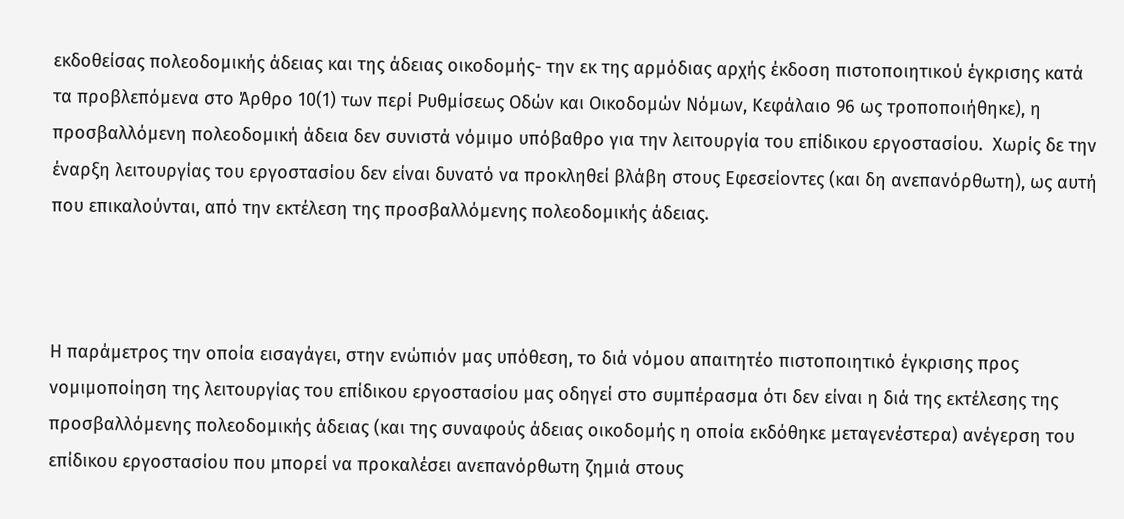εκδοθείσας πολεοδομικής άδειας και της άδειας οικοδομής- την εκ της αρμόδιας αρχής έκδοση πιστοποιητικού έγκρισης κατά τα προβλεπόμενα στο Άρθρο 10(1) των περί Ρυθμίσεως Οδών και Οικοδομών Νόμων, Κεφάλαιο 96 ως τροποποιήθηκε), η προσβαλλόμενη πολεοδομική άδεια δεν συνιστά νόμιμο υπόβαθρο για την λειτουργία του επίδικου εργοστασίου.  Χωρίς δε την έναρξη λειτουργίας του εργοστασίου δεν είναι δυνατό να προκληθεί βλάβη στους Εφεσείοντες (και δη ανεπανόρθωτη), ως αυτή που επικαλούνται, από την εκτέλεση της προσβαλλόμενης πολεοδομικής άδειας.



Η παράμετρος την οποία εισαγάγει, στην ενώπιόν μας υπόθεση, το διά νόμου απαιτητέο πιστοποιητικό έγκρισης προς νομιμοποίηση της λειτουργίας του επίδικου εργοστασίου μας οδηγεί στο συμπέρασμα ότι δεν είναι η διά της εκτέλεσης της προσβαλλόμενης πολεοδομικής άδειας (και της συναφούς άδειας οικοδομής η οποία εκδόθηκε μεταγενέστερα) ανέγερση του επίδικου εργοστασίου που μπορεί να προκαλέσει ανεπανόρθωτη ζημιά στους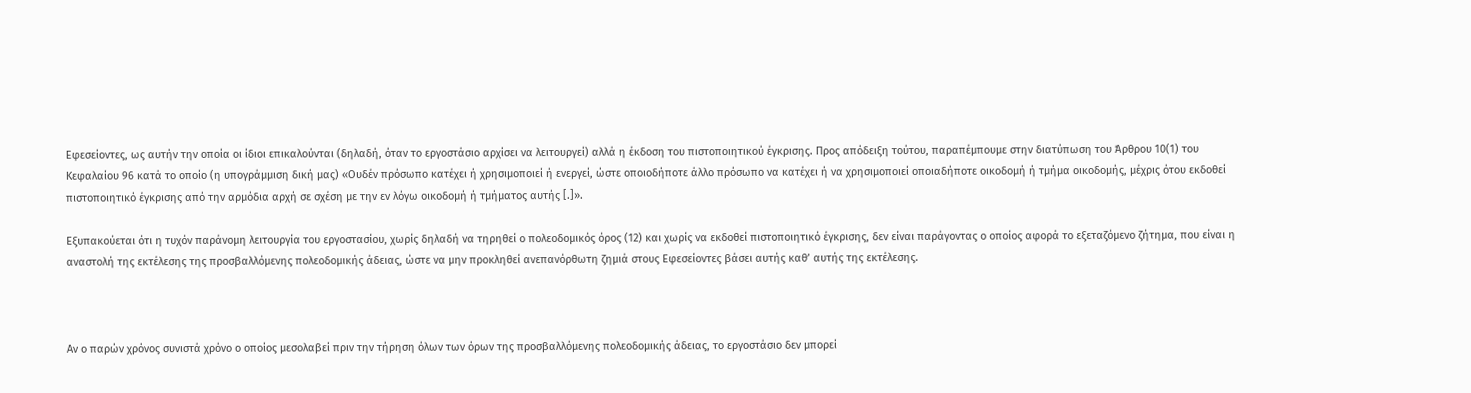Εφεσείοντες, ως αυτήν την οποία οι ίδιοι επικαλούνται (δηλαδή, όταν το εργοστάσιο αρχίσει να λειτουργεί) αλλά η έκδοση του πιστοποιητικού έγκρισης. Προς απόδειξη τούτου, παραπέμπουμε στην διατύπωση του Άρθρου 10(1) του Κεφαλαίου 96 κατά το οποίο (η υπογράμμιση δική μας) «Ουδέν πρόσωπο κατέχει ή χρησιμοποιεί ή ενεργεί, ώστε οποιοδήποτε άλλο πρόσωπο να κατέχει ή να χρησιμοποιεί οποιαδήποτε οικοδομή ή τμήμα οικοδομής, μέχρις ότου εκδοθεί πιστοποιητικό έγκρισης από την αρμόδια αρχή σε σχέση με την εν λόγω οικοδομή ή τμήματος αυτής [.]».

Εξυπακούεται ότι η τυχόν παράνομη λειτουργία του εργοστασίου, χωρίς δηλαδή να τηρηθεί ο πολεοδομικός όρος (12) και χωρίς να εκδοθεί πιστοποιητικό έγκρισης, δεν είναι παράγοντας ο οποίος αφορά το εξεταζόμενο ζήτημα, που είναι η αναστολή της εκτέλεσης της προσβαλλόμενης πολεοδομικής άδειας, ώστε να μην προκληθεί ανεπανόρθωτη ζημιά στους Εφεσείοντες βάσει αυτής καθ’ αυτής της εκτέλεσης.



Αν ο παρών χρόνος συνιστά χρόνο ο οποίος μεσολαβεί πριν την τήρηση όλων των όρων της προσβαλλόμενης πολεοδομικής άδειας, το εργοστάσιο δεν μπορεί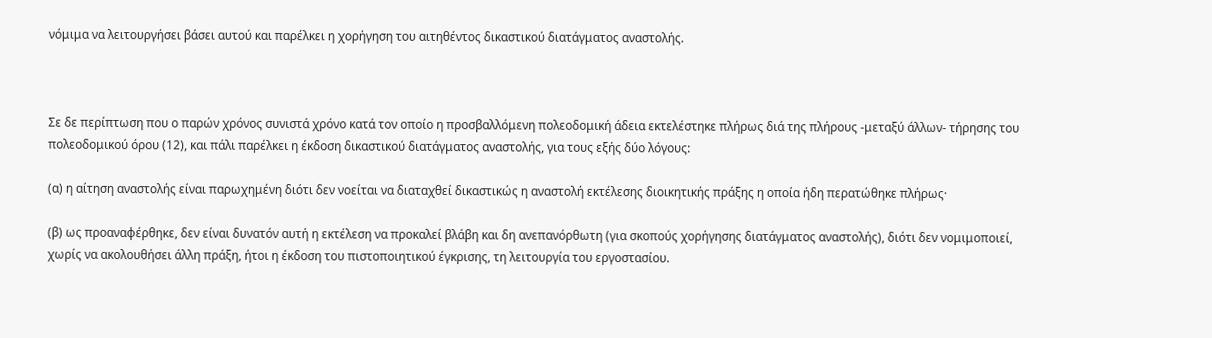νόμιμα να λειτουργήσει βάσει αυτού και παρέλκει η χορήγηση του αιτηθέντος δικαστικού διατάγματος αναστολής.



Σε δε περίπτωση που ο παρών χρόνος συνιστά χρόνο κατά τον οποίο η προσβαλλόμενη πολεοδομική άδεια εκτελέστηκε πλήρως διά της πλήρους -μεταξύ άλλων- τήρησης του πολεοδομικού όρου (12), και πάλι παρέλκει η έκδοση δικαστικού διατάγματος αναστολής, για τους εξής δύο λόγους:

(α) η αίτηση αναστολής είναι παρωχημένη διότι δεν νοείται να διαταχθεί δικαστικώς η αναστολή εκτέλεσης διοικητικής πράξης η οποία ήδη περατώθηκε πλήρως·

(β) ως προαναφέρθηκε, δεν είναι δυνατόν αυτή η εκτέλεση να προκαλεί βλάβη και δη ανεπανόρθωτη (για σκοπούς χορήγησης διατάγματος αναστολής), διότι δεν νομιμοποιεί, χωρίς να ακολουθήσει άλλη πράξη, ήτοι η έκδοση του πιστοποιητικού έγκρισης, τη λειτουργία του εργοστασίου.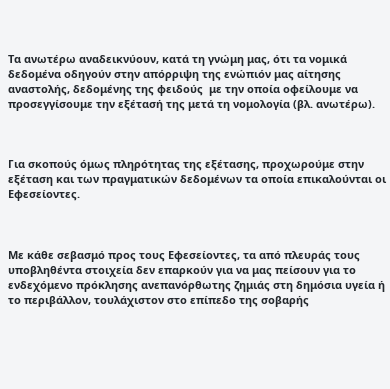Τα ανωτέρω αναδεικνύουν, κατά τη γνώμη μας, ότι τα νομικά δεδομένα οδηγούν στην απόρριψη της ενώπιόν μας αίτησης αναστολής, δεδομένης της φειδούς  με την οποία οφείλουμε να προσεγγίσουμε την εξέτασή της μετά τη νομολογία (βλ. ανωτέρω).



Για σκοπούς όμως πληρότητας της εξέτασης, προχωρούμε στην εξέταση και των πραγματικών δεδομένων τα οποία επικαλούνται οι Εφεσείοντες.



Με κάθε σεβασμό προς τους Εφεσείοντες, τα από πλευράς τους υποβληθέντα στοιχεία δεν επαρκούν για να μας πείσουν για το ενδεχόμενο πρόκλησης ανεπανόρθωτης ζημιάς στη δημόσια υγεία ή το περιβάλλον, τουλάχιστον στο επίπεδο της σοβαρής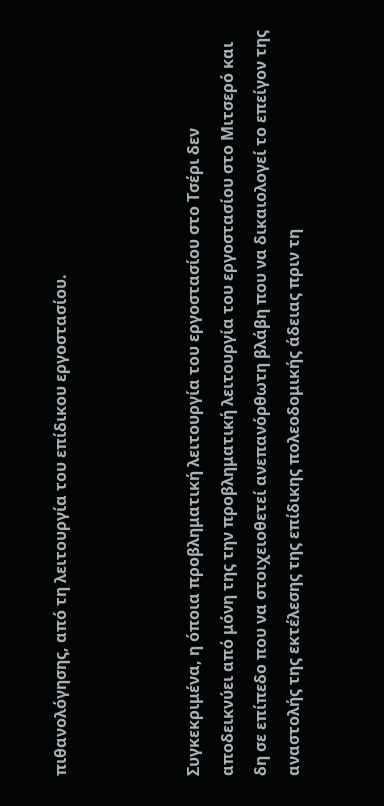πιθανολόγησης, από τη λειτουργία του επίδικου εργοστασίου.



Συγκεκριμένα, η όποια προβληματική λειτουργία του εργοστασίου στο Τσέρι δεν αποδεικνύει από μόνη της την προβληματική λειτουργία του εργοστασίου στο Μιτσερό και δη σε επίπεδο που να στοιχειοθετεί ανεπανόρθωτη βλάβη που να δικαιολογεί το επείγον της αναστολής της εκτέλεσης της επίδικης πολεοδομικής άδειας πριν τη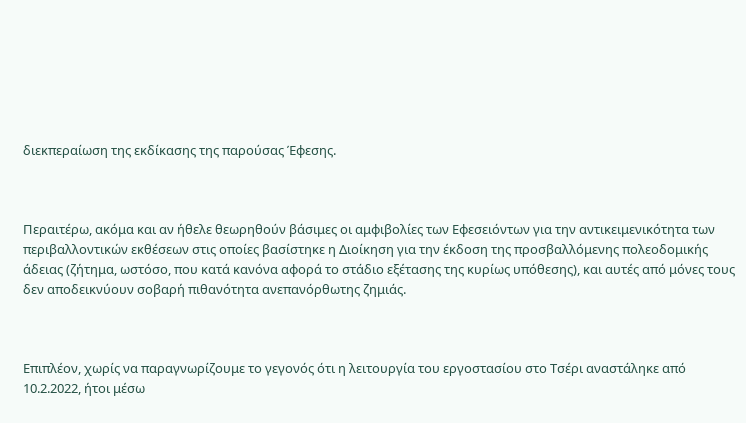διεκπεραίωση της εκδίκασης της παρούσας Έφεσης.



Περαιτέρω, ακόμα και αν ήθελε θεωρηθούν βάσιμες οι αμφιβολίες των Εφεσειόντων για την αντικειμενικότητα των περιβαλλοντικών εκθέσεων στις οποίες βασίστηκε η Διοίκηση για την έκδοση της προσβαλλόμενης πολεοδομικής άδειας (ζήτημα, ωστόσο, που κατά κανόνα αφορά το στάδιο εξέτασης της κυρίως υπόθεσης), και αυτές από μόνες τους δεν αποδεικνύουν σοβαρή πιθανότητα ανεπανόρθωτης ζημιάς.



Επιπλέον, χωρίς να παραγνωρίζουμε το γεγονός ότι η λειτουργία του εργοστασίου στο Τσέρι αναστάληκε από 10.2.2022, ήτοι μέσω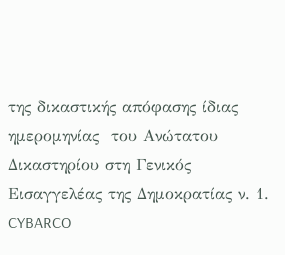της δικαστικής απόφασης ίδιας ημερομηνίας  του Ανώτατου  Δικαστηρίου στη Γενικός Εισαγγελέας της Δημοκρατίας ν. 1. CYBARCO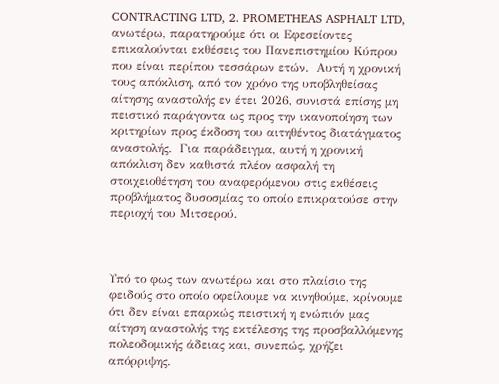CONTRACTING LTD, 2. PROMETHEAS ASPHALT LTD, ανωτέρω, παρατηρούμε ότι οι Εφεσείοντες επικαλούνται εκθέσεις του Πανεπιστημίου Κύπρου που είναι περίπου τεσσάρων ετών.  Αυτή η χρονική τους απόκλιση, από τον χρόνο της υποβληθείσας αίτησης αναστολής εν έτει 2026, συνιστά επίσης μη πειστικό παράγοντα ως προς την ικανοποίηση των κριτηρίων προς έκδοση του αιτηθέντος διατάγματος αναστολής.  Για παράδειγμα, αυτή η χρονική απόκλιση δεν καθιστά πλέον ασφαλή τη στοιχειοθέτηση του αναφερόμενου στις εκθέσεις προβλήματος δυσοσμίας το οποίο επικρατούσε στην περιοχή του Μιτσερού.



Υπό το φως των ανωτέρω και στο πλαίσιο της φειδούς στο οποίο οφείλουμε να κινηθούμε, κρίνουμε ότι δεν είναι επαρκώς πειστική η ενώπιόν μας αίτηση αναστολής της εκτέλεσης της προσβαλλόμενης πολεοδομικής άδειας και, συνεπώς, χρήζει απόρριψης.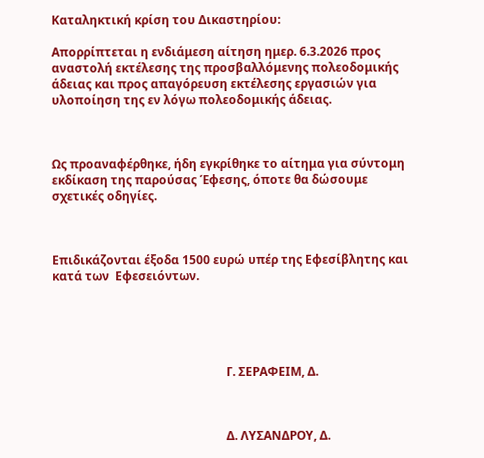Καταληκτική κρίση του Δικαστηρίου:

Απορρίπτεται η ενδιάμεση αίτηση ημερ. 6.3.2026 προς αναστολή εκτέλεσης της προσβαλλόμενης πολεοδομικής άδειας και προς απαγόρευση εκτέλεσης εργασιών για υλοποίηση της εν λόγω πολεοδομικής άδειας.



Ως προαναφέρθηκε, ήδη εγκρίθηκε το αίτημα για σύντομη εκδίκαση της παρούσας Έφεσης, όποτε θα δώσουμε σχετικές οδηγίες.



Επιδικάζονται έξοδα 1500 ευρώ υπέρ της Εφεσίβλητης και κατά των  Εφεσειόντων.





                                                          Γ. ΣΕΡΑΦΕΙΜ, Δ.



                                                          Δ. ΛΥΣΑΝΔΡΟΥ, Δ.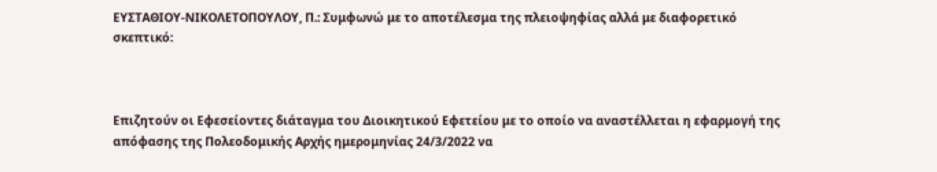ΕΥΣΤΑΘΙΟΥ-ΝΙΚΟΛΕΤΟΠΟΥΛΟΥ, Π.: Συμφωνώ με το αποτέλεσμα της πλειοψηφίας αλλά με διαφορετικό σκεπτικό:



Επιζητούν οι Εφεσείοντες διάταγμα του Διοικητικού Εφετείου με το οποίο να αναστέλλεται η εφαρμογή της απόφασης της Πολεοδομικής Αρχής ημερομηνίας 24/3/2022 να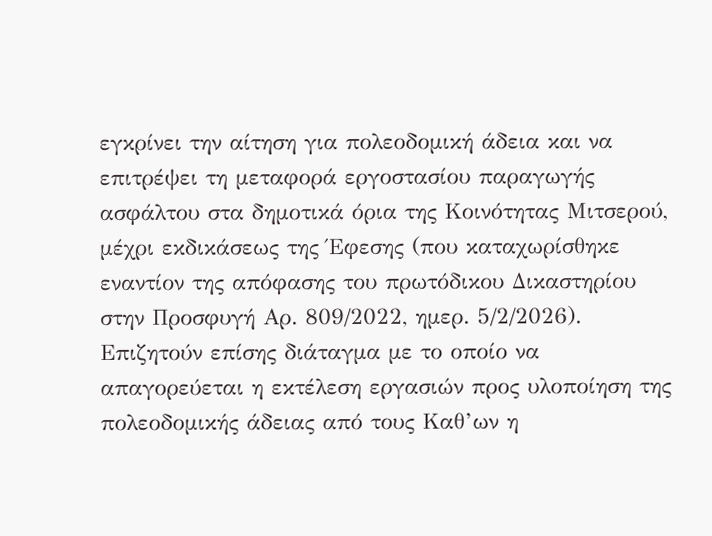εγκρίνει την αίτηση για πολεοδομική άδεια και να επιτρέψει τη μεταφορά εργοστασίου παραγωγής ασφάλτου στα δημοτικά όρια της Κοινότητας Μιτσερού, μέχρι εκδικάσεως της Έφεσης (που καταχωρίσθηκε εναντίον της απόφασης του πρωτόδικου Δικαστηρίου στην Προσφυγή Αρ. 809/2022, ημερ. 5/2/2026).  Επιζητούν επίσης διάταγμα με το οποίο να απαγορεύεται η εκτέλεση εργασιών προς υλοποίηση της πολεοδομικής άδειας από τους Καθ’ων η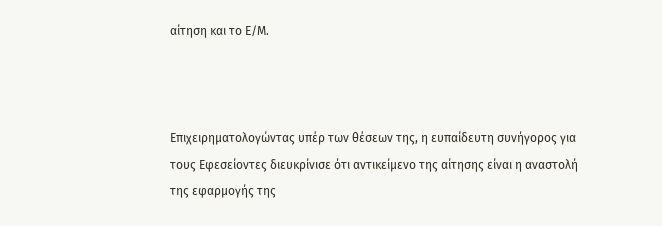αίτηση και το Ε/Μ.



Επιχειρηματολογώντας υπέρ των θέσεων της, η ευπαίδευτη συνήγορος για τους Εφεσείοντες διευκρίνισε ότι αντικείμενο της αίτησης είναι η αναστολή της εφαρμογής της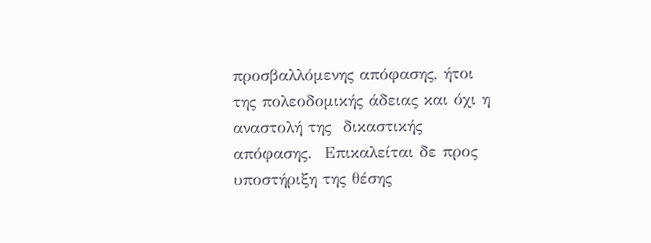προσβαλλόμενης απόφασης, ήτοι της πολεοδομικής άδειας και όχι η αναστολή της  δικαστικής απόφασης.  Επικαλείται δε προς υποστήριξη της θέσης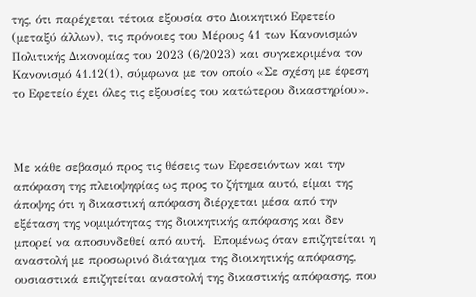της, ότι παρέχεται τέτοια εξουσία στο Διοικητικό Εφετείο (μεταξύ άλλων), τις πρόνοιες του Μέρους 41 των Κανονισμών Πολιτικής Δικονομίας του 2023 (6/2023) και συγκεκριμένα τον Κανονισμό 41.12(1), σύμφωνα με τον οποίο «Σε σχέση με έφεση το Εφετείο έχει όλες τις εξουσίες του κατώτερου δικαστηρίου».



Με κάθε σεβασμό προς τις θέσεις των Εφεσειόντων και την απόφαση της πλειοψηφίας ως προς το ζήτημα αυτό, είμαι της άποψης ότι η δικαστική απόφαση διέρχεται μέσα από την εξέταση της νομιμότητας της διοικητικής απόφασης και δεν μπορεί να αποσυνδεθεί από αυτή.  Επομένως όταν επιζητείται η αναστολή με προσωρινό διάταγμα της διοικητικής απόφασης, ουσιαστικά επιζητείται αναστολή της δικαστικής απόφασης, που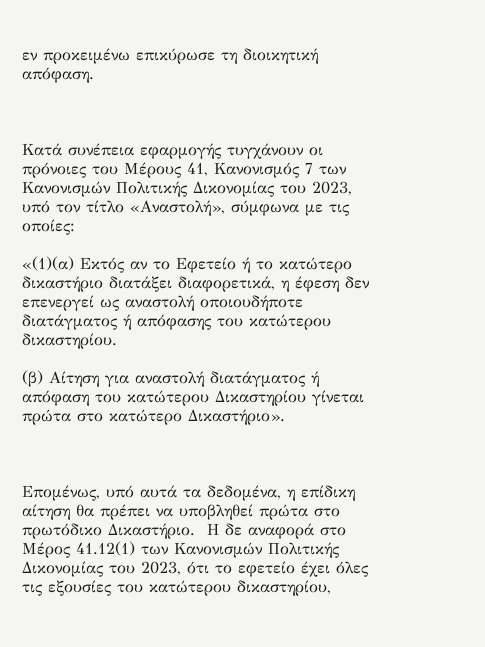εν προκειμένω επικύρωσε τη διοικητική απόφαση.



Κατά συνέπεια εφαρμογής τυγχάνουν οι πρόνοιες του Μέρους 41, Κανονισμός 7 των Κανονισμών Πολιτικής Δικονομίας του 2023, υπό τον τίτλο «Αναστολή», σύμφωνα με τις οποίες:

«(1)(α) Εκτός αν το Εφετείο ή το κατώτερο δικαστήριο διατάξει διαφορετικά, η έφεση δεν επενεργεί ως αναστολή οποιουδήποτε διατάγματος ή απόφασης του κατώτερου δικαστηρίου.

(β) Αίτηση για αναστολή διατάγματος ή απόφαση του κατώτερου Δικαστηρίου γίνεται πρώτα στο κατώτερο Δικαστήριο».



Επομένως, υπό αυτά τα δεδομένα, η επίδικη αίτηση θα πρέπει να υποβληθεί πρώτα στο πρωτόδικο Δικαστήριο.  Η δε αναφορά στο Μέρος 41.12(1) των Κανονισμών Πολιτικής Δικονομίας του 2023, ότι το εφετείο έχει όλες τις εξουσίες του κατώτερου δικαστηρίου,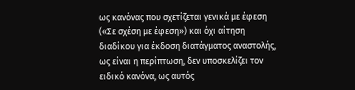ως κανόνας που σχετίζεται γενικά με έφεση («Σε σχέση με έφεση») και όχι αίτηση διαδίκου για έκδοση διατάγματος αναστολής, ως είναι η περίπτωση, δεν υποσκελίζει τον ειδικό κανόνα, ως αυτός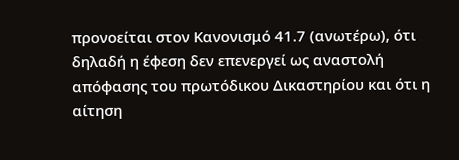προνοείται στον Κανονισμό 41.7 (ανωτέρω), ότι δηλαδή η έφεση δεν επενεργεί ως αναστολή απόφασης του πρωτόδικου Δικαστηρίου και ότι η αίτηση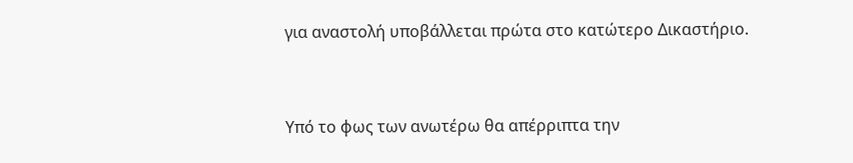για αναστολή υποβάλλεται πρώτα στο κατώτερο Δικαστήριο.



Υπό το φως των ανωτέρω θα απέρριπτα την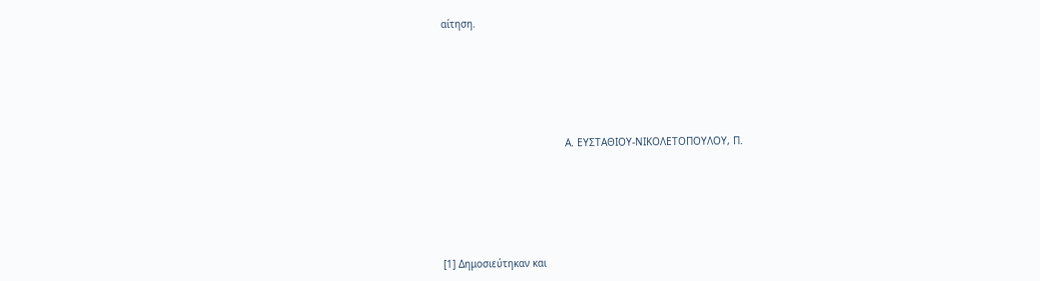αίτηση.







                                         Α. ΕΥΣΤΑΘΙΟΥ-ΝΙΚΟΛΕΤΟΠΟΥΛΟΥ, Π.







[1] Δημοσιεύτηκαν και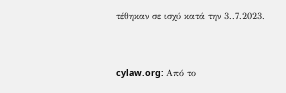τέθηκαν σε ισχύ κατά την 3..7.2023.


cylaw.org: Από το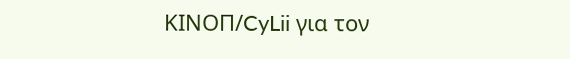ΚΙΝOΠ/CyLii για τον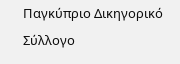Παγκύπριο Δικηγορικό Σύλλογο